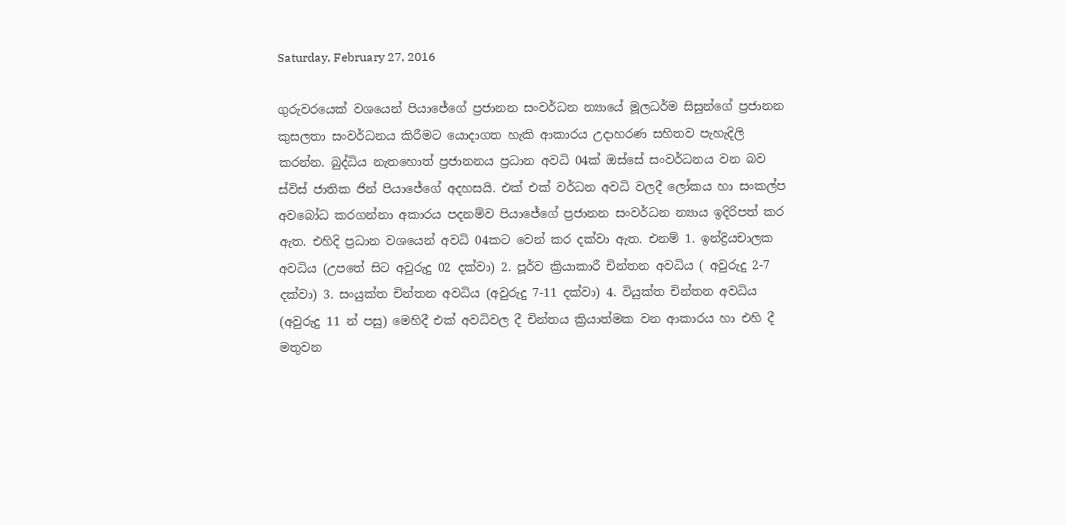Saturday, February 27, 2016

ගුරුවරයෙක් වශයෙන් පියාජේගේ ප්‍රජානන සංවර්ධන න්‍යායේ මූලධර්ම සිසුන්ගේ ප්‍රජානන කුසලතා සංවර්ධනය කිරීමට යොදාගත හැකි ආකාරය උදාහරණ සහිතව පැහැදිලි කරන්න. බුද්ධිය නැතහොත් ප්‍රජානනය ප්‍රධාන අවධි 04ක් ඔස්සේ සංවර්ධනය වන බව ස්විස් ජාතික ජින් පියාජේගේ අදහසයි. එක් එක් වර්ධන අවධි වලදී ලෝකය හා සංකල්ප අවබෝධ කරගන්නා අකාරය පදනම්ව පියාජේගේ ප්‍රජානන සංවර්ධන න්‍යාය ඉදිරිපත් කර ඇත. එහිදි ප්‍රධාන වශයෙන් අවධි 04කට වෙන් කර දක්වා ඇත. එනම් 1. ඉන්ද්‍රියචාලක අවධිය (උපතේ සිට අවුරුදු 02 දක්වා) 2. පූර්ව ක්‍රියාකාරී චින්තන අවධිය ( අවුරුදු 2-7 දක්වා) 3. සංයුක්ත චින්තන අවධිය (අවුරුදු 7-11 දක්වා) 4. වියුක්ත චින්තන අවධිය (අවුරුදු 11 න් පසු) මෙහිදී එක් අවධිවල දී චින්තය ක්‍රියාත්මක වන ආකාරය හා එහි දී මතුවන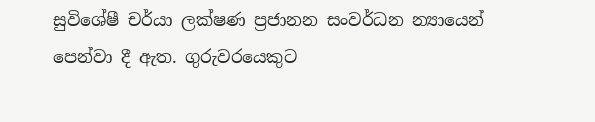සුවිශේෂී චර්යා ලක්ෂණ ප්‍රජානන සංවර්ධන න්‍යායෙන් පෙන්වා දී ඇත. ගුරුවරයෙකුට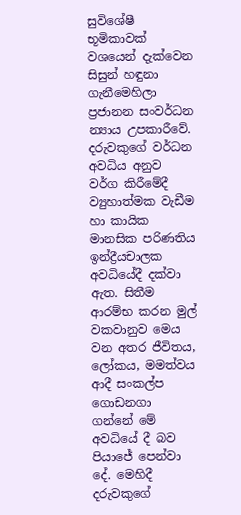සුවිශේෂී භූමිකාවක් වශයෙන් දැක්වෙන සිසුන් හඳුනා ගැනීමෙහිලා ප්‍රජානන සංවර්ධන න්‍යාය උපකාරීවේ. දරුවකුගේ වර්ධන අවධිය අනුව වර්ග කිරීමේදී ව්‍යුහාත්මක වැඩීම හා කායික මානසික පරිණතිය ඉන්ද්‍රීයචාලක අවධියේදී දක්වා ඇත. සිතීම ආරම්භ කරන මුල් වකවානුව මෙය වන අතර ජීවිතය, ලෝකය, මමත්වය ආදී සංකල්ප ගොඩනගා ගන්නේ මේ අවධියේ දී බව පියාජේ පෙන්වා දේ. මෙහිදී දරුවකුගේ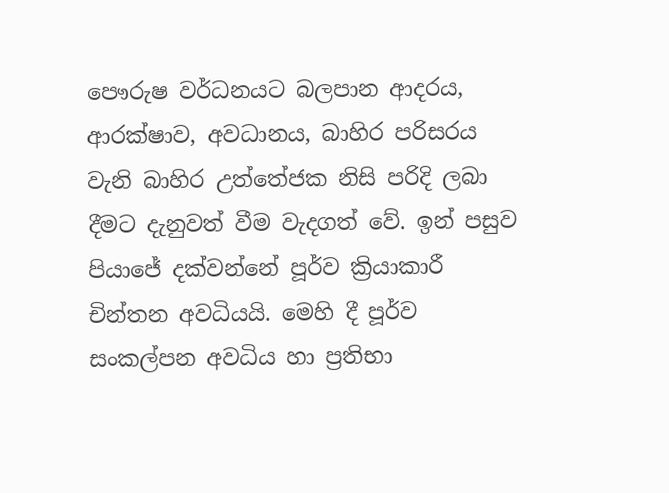පෞරුෂ වර්ධනයට බලපාන ආදරය, ආරක්ෂාව, අවධානය, බාහිර පරිසරය වැනි බාහිර උත්තේජක නිසි පරිදි ලබා දීමට දැනුවත් වීම වැදගත් වේ. ඉන් පසුව පියාජේ දක්වන්නේ පූර්ව ක්‍රියාකාරී චින්තන අවධියයි. මෙහි දී පූර්ව සංකල්පන අවධිය හා ප්‍රතිභා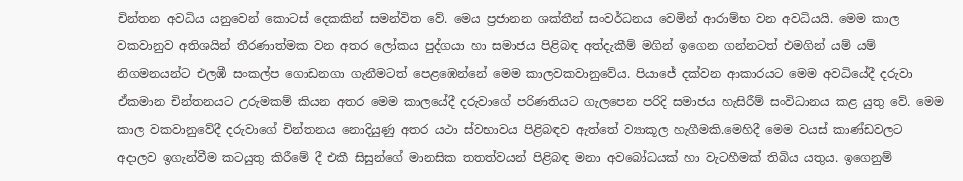චින්තන අවධිය යනුවෙන් කොටස් දෙකකින් සමන්විත වේ. මෙය ප්‍රජානන ශක්තීන් සංවර්ධනය වෙමින් ආරාම්භ වන අවධියයි. මෙම කාල වකවානුව අතිශයින් තීරණාත්මක වන අතර ලෝකය පුද්ගයා හා සමාජය පිළිබඳ අත්දැකීම් මගින් ඉගෙන ගන්නටත් එමගින් යම් යම් නිගමනයන්ට එලඹී සංකල්ප ගොඩනගා ගැනීමටත් පෙළඹෙන්නේ මෙම කාලවකවානුවේය. පියාජේ දක්වන ආකාරයට මෙම අවධියේදී දරුවා ඒකමාන චින්තනයට උරුමකම් කියන අතර මෙම කාලයේදී දරුවාගේ පරිණතියට ගැලපෙන පරිදි සමාජය හැසිරීම් සංවිධානය කළ යුතු වේ. මෙම කාල වකවානුවේදී දරුවාගේ චින්තනය නොදියුණු අතර යථා ස්වභාවය පිළිබඳව ඇත්තේ ව්‍යාකූල හැගීමකි.මෙහිදී මෙම වයස් කාණ්ඩවලට අදාලව ඉගැන්වීම කටයුතු කිරීමේ දී එකී සිසුන්ගේ මානසික තතත්වයන් පිළිබඳ මනා අවබෝධයක් හා වැටහීමක් තිබිය යතුය. ඉගෙනුම්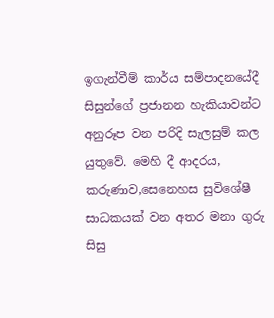ඉගැන්වීම් කාර්ය සම්පාදනයේදී සිසුන්ගේ ප්‍රජානන හැකියාවන්ට අනුරූප වන පරිදි සැලසුම් කල යුතුවේ. මෙහි දී ආදරය, කරුණාව,සෙනෙහස සුවිශේෂී සාධකයක් වන අතර මනා ගුරු සිසු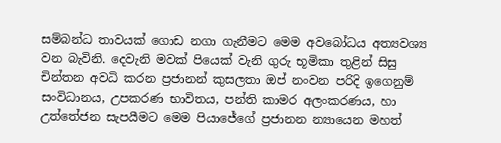සම්බන්ධ තාවයක් ගොඩ නගා ගැනීමට මෙම අවබෝධය අත්‍යවශ්‍ය වන බැවිනි. දෙවැනි මවක් පියෙක් වැනි ගුරු භූමිකා තුළින් සිසු චින්තන අවධි කරන ප්‍රජානන් කුසලතා ඔප් නංවන පරිදි ඉගෙනුම් සංවිධානය, උපකරණ භාවිතය, පන්ති කාමර අලංකරණය, හා උත්තේජන සැපයීමට මෙම පියාජේගේ ප්‍රජානන න්‍යායෙන මහත්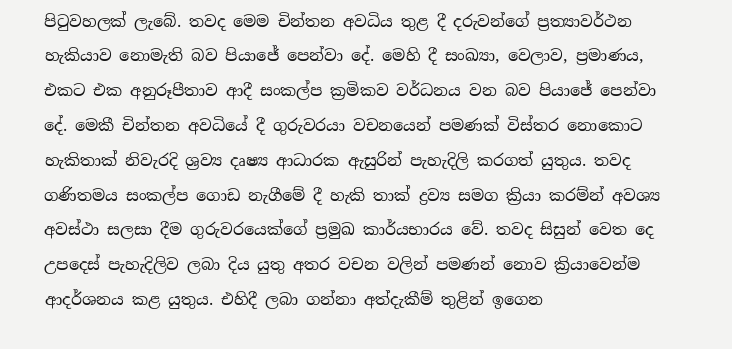පිටුවහලක් ලැබේ. තවද මෙම චින්තන අවධිය තුළ දී දරුවන්ගේ ප්‍රත්‍යාවර්ථන හැකියාව නොමැති බව පියාජේ පෙන්වා දේ. මෙහි දී සංඛ්‍යා, වෙලාව, ප්‍රමාණය, එකට එක අනුරූපීතාව ආදී සංකල්ප ක්‍රමිකව වර්ධනය වන බව පියාජේ පෙන්වා දේ. මෙකී චින්තන අවධියේ දී ගුරුවරයා වචනයෙන් පමණක් විස්තර නොකොට හැකිතාක් නිවැරදි ශ්‍රව්‍ය දෘෂ්‍ය ආධාරක ඇසුරින් පැහැදිලි කරගත් යුතුය. තවද ගණිතමය සංකල්ප ගොඩ නැගීමේ දී හැකි තාක් ද්‍රව්‍ය සමග ක්‍රියා කරම්න් අවශ්‍ය අවස්ථා සලසා දීම ගුරුවරයෙක්ගේ ප්‍රමුඛ කාර්යභාරය වේ. තවද සිසුන් වෙත දෙ උපදෙස් පැහැදිලිව ලබා දිය යුතු අතර වචන වලින් පමණන් නොව ක්‍රියාවෙන්ම ආදර්ශනය කළ යුතුය. එහිදී ලබා ගන්නා අත්දැකීම් තුළින් ඉගෙන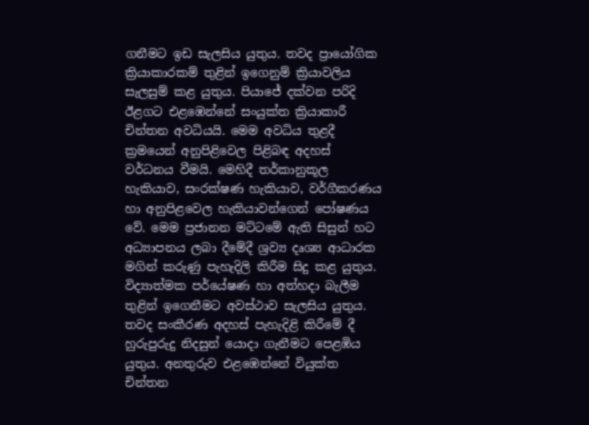ගනීමට ඉඩ සැලසිය යුතුය. තවද ප්‍රායෝගික ක්‍රියාකාරකම් තුළින් ඉගෙනුම් ක්‍රියාවලිය සැලසුම් කළ යුතුය. පියාජේ දක්වන පරිදි ඊළගට එළඹෙන්නේ සංයුක්ත ක්‍රියාකාරී චින්තන අවධියයි. මෙම අවධිය තුළදී ක්‍රමයෙන් අනුපිළිවෙල පිළිබඳ අදහස් වර්ධනය වීමයි. මෙහිදී තර්කානුකූල හැකියාව, සංරක්ෂණ හැකියාව, වර්ගීකරණය හා අනුපිළවෙල හැකියාවන්ගෙන් පෝෂණය වේ. මෙම ප්‍රජානන මට්ටමේ ඇති සිසුන් හට අධ්‍යාපනය ලබා දීමේදී ශ්‍රව්‍ය දෘශ්‍ය ආධාරක මගින් කරුණු පැහැදිලි කිරීම සිදු කළ යුතුය. විද්‍යාත්මක පර්යේෂණ හා අත්හදා බැලීම තුළින් ඉගෙනීමට අවස්ථාව සැලසිය යුතුය. තවද සංකීරණ අදහස් පැහැදිළි කිරීමේ දී හුරුපුරුදු නිදසුන් යොදා ගැනීමට පෙළඹිය යුතුය. අනතුරුව එළඹෙන්නේ වියුක්ත චින්තන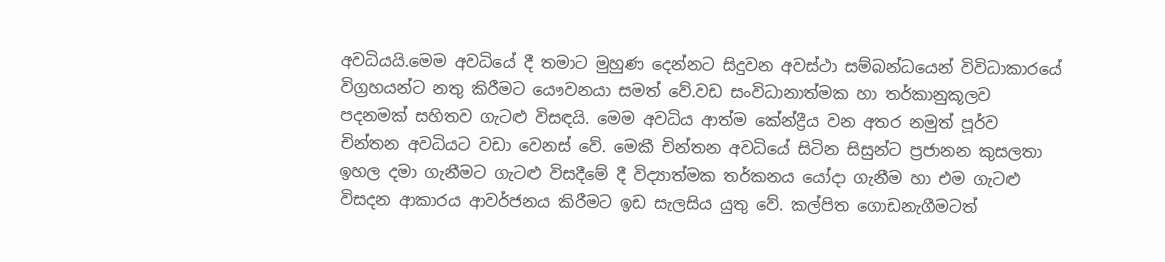අවධියයි.මෙම අවධියේ දී තමාට මුහුණ දෙන්නට සිදුවන අවස්ථා සම්බන්ධයෙන් විවිධාකාරයේ විග්‍රහයන්ට නතු කිරීමට යෞවනයා සමත් වේ.වඩ සංවිධානාත්මක හා තර්කානුකූලව පදනමක් සහිතව ගැටළු විසඳයි. මෙම අවධිය ආත්ම කේන්ද්‍රීය වන අතර නමුත් පූර්ව චින්තන අවධියට වඩා වෙනස් වේ. මෙකී චින්තන අවධියේ සිටින සිසුන්ට ප්‍රජානන කුසලතා ඉහල දමා ගැනීමට ගැටළු විසදීමේ දී විද්‍යාත්මක තර්කනය යෝදා ගැනීම හා එම ගැටළු විසදන ආකාරය ආවර්ජනය කිරීමට ඉඩ සැලසිය යුතු වේ. කල්පිත ගොඩනැගීමටත්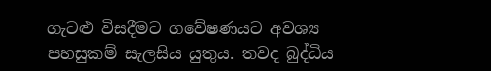ගැටළු විසදීමට ගවේෂණයට අවශ්‍ය පහසුකම් සැලසිය යුතුය. තවද බුද්ධිය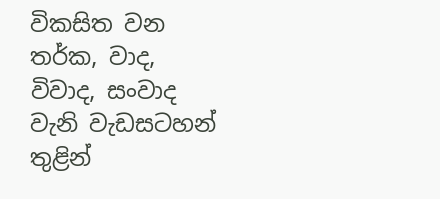විකසිත වන තර්ක, වාද, විවාද, සංවාද වැනි වැඩසටහන් තුළින්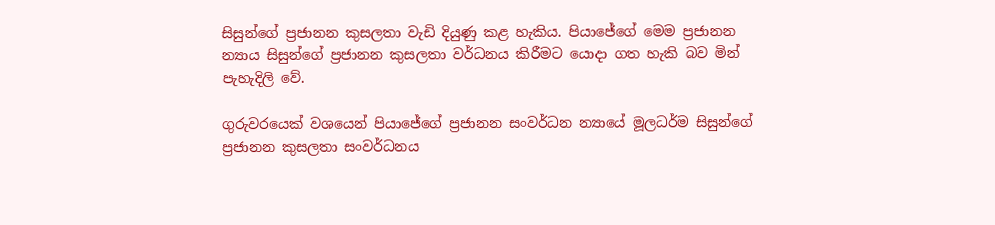සිසුන්ගේ ප්‍රජානන කුසලතා වැඩි දියුණු කළ හැකිය. පියාජේගේ මෙම ප්‍රජානන න්‍යාය සිසුන්ගේ ප්‍රජානන කුසලතා වර්ධනය කිරීමට යොදා ගත හැකි බව මින් පැහැදිලි වේ.

ගුරුවරයෙක් වශයෙන් පියාජේගේ ප්‍රජානන සංවර්ධන න්‍යායේ මූලධර්ම සිසුන්ගේ ප්‍රජානන කුසලතා සංවර්ධනය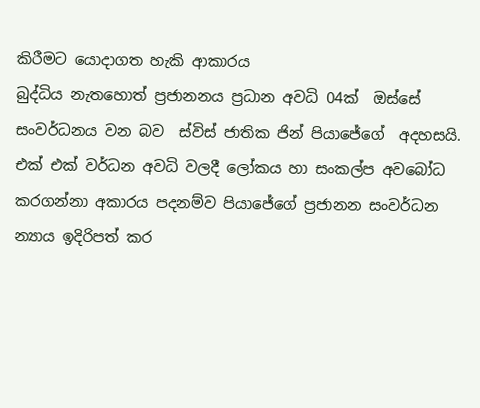කිරීමට යොදාගත හැකි ආකාරය
බුද්ධිය නැතහොත් ප්‍රජානනය ප්‍රධාන අවධි 04ක්  ඔස්සේ  සංවර්ධනය වන බව  ස්විස් ජාතික ජින් පියාජේගේ  අදහසයි. එක් එක් වර්ධන අවධි වලදී ලෝකය හා සංකල්ප අවබෝධ කරගන්නා අකාරය පදනම්ව පියාජේගේ ප්‍රජානන සංවර්ධන න්‍යාය ඉදිරිපත් කර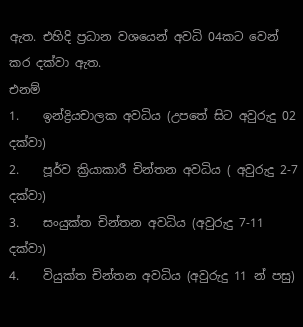ඇත. එහිදි ප්‍රධාන වශයෙන් අවධි 04කට වෙන් කර දක්වා ඇත.
එනම්
1.    ඉන්ද්‍රියචාලක අවධිය (උපතේ සිට අවුරුදු 02 දක්වා)
2.    පූර්ව ක්‍රියාකාරී චින්තන අවධිය ( අවුරුදු 2-7 දක්වා)
3.    සංයුක්ත චින්තන අවධිය (අවුරුදු 7-11 දක්වා)
4.    වියුක්ත චින්තන අවධිය (අවුරුදු 11 න් පසු)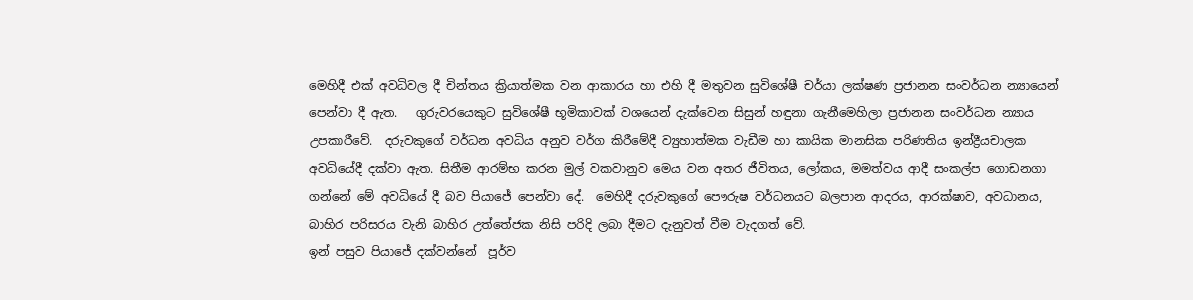මෙහිදී එක් අවධිවල දී චින්තය ක්‍රියාත්මක වන ආකාරය හා එහි දී මතුවන සුවිශේෂී චර්යා ලක්ෂණ ප්‍රජානන සංවර්ධන න්‍යායෙන් පෙන්වා දී ඇත.   ගුරුවරයෙකුට සුවිශේෂී භූමිකාවක් වශයෙන් දැක්වෙන සිසුන් හඳුනා ගැනීමෙහිලා ප්‍රජානන සංවර්ධන න්‍යාය උපකාරීවේ.  දරුවකුගේ වර්ධන අවධිය අනුව වර්ග කිරීමේදී ව්‍යුහාත්මක වැඩීම හා කායික මානසික පරිණතිය ඉන්ද්‍රීයචාලක අවධියේදී දක්වා ඇත. සිතීම ආරම්භ කරන මුල් වකවානුව මෙය වන අතර ජීවිතය, ලෝකය, මමත්වය ආදී සංකල්ප ගොඩනගා ගන්නේ මේ අවධියේ දී බව පියාජේ පෙන්වා දේ.  මෙහිදී දරුවකුගේ පෞරුෂ වර්ධනයට බලපාන ආදරය, ආරක්ෂාව, අවධානය, බාහිර පරිසරය වැනි බාහිර උත්තේජක නිසි පරිදි ලබා දීමට දැනුවත් වීම වැදගත් වේ.
ඉන් පසුව පියාජේ දක්වන්නේ  පූර්ව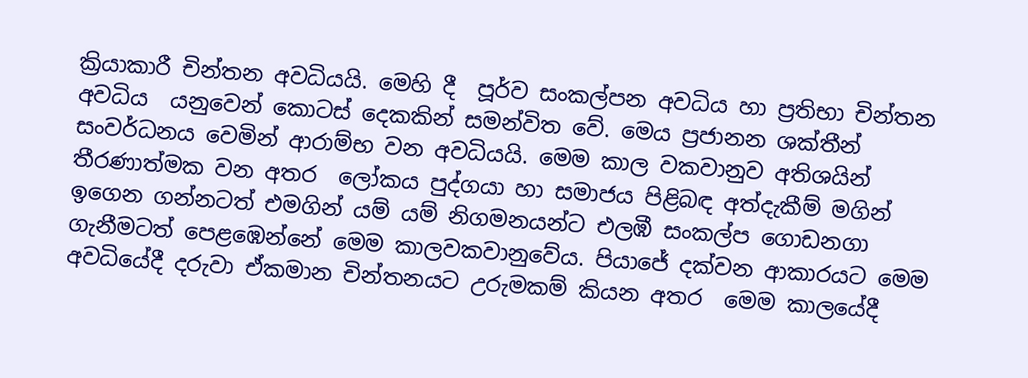ක්‍රියාකාරී චින්තන අවධියයි. මෙහි දී  පූර්ව සංකල්පන අවධිය හා ප්‍රතිභා චින්තන අවධිය  යනුවෙන් කොටස් දෙකකින් සමන්විත වේ. මෙය ප්‍රජානන ශක්තීන් සංවර්ධනය වෙමින් ආරාම්භ වන අවධියයි. මෙම කාල වකවානුව අතිශයින් තීරණාත්මක වන අතර  ලෝකය පුද්ගයා හා සමාජය පිළිබඳ අත්දැකීම් මගින් ඉගෙන ගන්නටත් එමගින් යම් යම් නිගමනයන්ට එලඹී සංකල්ප ගොඩනගා ගැනීමටත් පෙළඹෙන්නේ මෙම කාලවකවානුවේය. පියාජේ දක්වන ආකාරයට මෙම අවධියේදී දරුවා ඒකමාන චින්තනයට උරුමකම් කියන අතර  මෙම කාලයේදී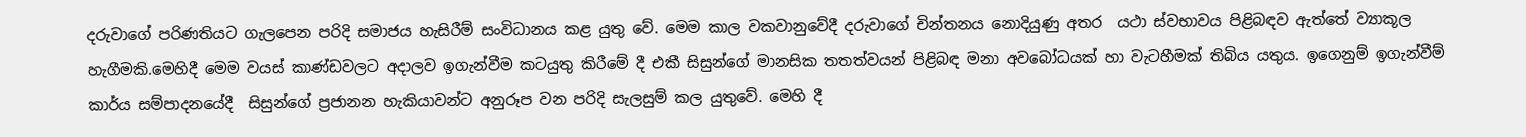දරුවාගේ පරිණතියට ගැලපෙන පරිදි සමාජය හැසිරීම් සංවිධානය කළ යුතු වේ. මෙම කාල වකවානුවේදී දරුවාගේ චින්තනය නොදියුණු අතර  යථා ස්වභාවය පිළිබඳව ඇත්තේ ව්‍යාකූල හැගීමකි.මෙහිදී මෙම වයස් කාණ්ඩවලට අදාලව ඉගැන්වීම කටයුතු කිරීමේ දී එකී සිසුන්ගේ මානසික තතත්වයන් පිළිබඳ මනා අවබෝධයක් හා වැටහීමක් තිබිය යතුය. ඉගෙනුම් ඉගැන්වීම් කාර්ය සම්පාදනයේදී  සිසුන්ගේ ප්‍රජානන හැකියාවන්ට අනුරූප වන පරිදි සැලසුම් කල යුතුවේ. මෙහි දී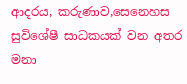ආදරය, කරුණාව,සෙනෙහස සුවිශේෂී සාධකයක් වන අතර මනා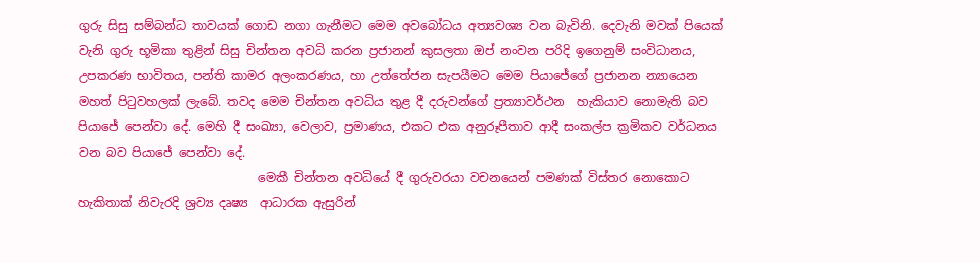ගුරු සිසු සම්බන්ධ තාවයක් ගොඩ නගා ගැනීමට මෙම අවබෝධය අත්‍යවශ්‍ය වන බැවිනි. දෙවැනි මවක් පියෙක් වැනි ගුරු භූමිකා තුළින් සිසු චින්තන අවධි කරන ප්‍රජානන් කුසලතා ඔප් නංවන පරිදි ඉගෙනුම් සංවිධානය, උපකරණ භාවිතය, පන්ති කාමර අලංකරණය, හා උත්තේජන සැපයීමට මෙම පියාජේගේ ප්‍රජානන න්‍යායෙන මහත් පිටුවහලක් ලැබේ. තවද මෙම චින්තන අවධිය තුළ දී දරුවන්ගේ ප්‍රත්‍යාවර්ථන  හැකියාව නොමැති බව පියාජේ පෙන්වා දේ. මෙහි දී සංඛ්‍යා, වෙලාව, ප්‍රමාණය, එකට එක අනුරූපීතාව ආදී සංකල්ප ක්‍රමිකව වර්ධනය වන බව පියාජේ පෙන්වා දේ.
                              මෙකී චින්තන අවධියේ දී ගුරුවරයා වචනයෙන් පමණක් විස්තර නොකොට හැකිතාක් නිවැරදි ශ්‍රව්‍ය දෘෂ්‍ය  ආධාරක ඇසුරින්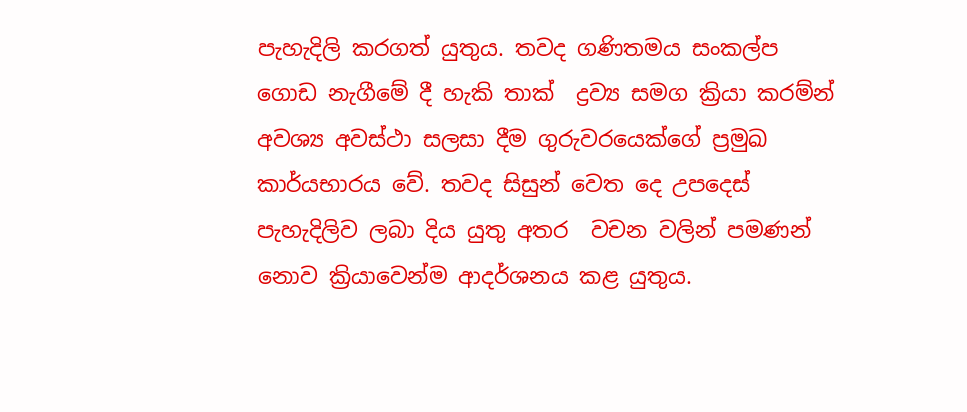පැහැදිලි කරගත් යුතුය. තවද ගණිතමය සංකල්ප ගොඩ නැගීමේ දී හැකි තාක්  ද්‍රව්‍ය සමග ක්‍රියා කරම්න් අවශ්‍ය අවස්ථා සලසා දීම ගුරුවරයෙක්ගේ ප්‍රමුඛ කාර්යභාරය වේ. තවද සිසුන් වෙත දෙ උපදෙස් පැහැදිලිව ලබා දිය යුතු අතර  වචන වලින් පමණන් නොව ක්‍රියාවෙන්ම ආදර්ශනය කළ යුතුය.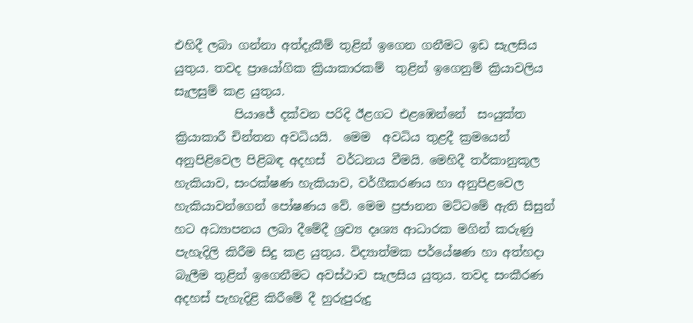එහිදී ලබා ගන්නා අත්දැකීම් තුළින් ඉගෙන ගනීමට ඉඩ සැලසිය යුතුය. තවද ප්‍රායෝගික ක්‍රියාකාරකම්  තුළින් ඉගෙනුම් ක්‍රියාවලිය සැලසුම් කළ යුතුය.
          පියාජේ දක්වන පරිදි ඊළගට එළඹෙන්නේ  සංයුක්ත ක්‍රියාකාරී චින්තන අවධියයි.  මෙම  අවධිය තුළදී ක්‍රමයෙන් අනුපිළිවෙල පිළිබඳ අදහස්  වර්ධනය වීමයි. මෙහිදී තර්කානුකූල හැකියාව, සංරක්ෂණ හැකියාව, වර්ගීකරණය හා අනුපිළවෙල  හැකියාවන්ගෙන් පෝෂණය වේ. මෙම ප්‍රජානන මට්ටමේ ඇති සිසුන් හට අධ්‍යාපනය ලබා දීමේදී ශ්‍රව්‍ය දෘශ්‍ය ආධාරක මගින් කරුණු පැහැදිලි කිරීම සිදු කළ යුතුය. විද්‍යාත්මක පර්යේෂණ හා අත්හදා බැලීම තුළින් ඉගෙනීමට අවස්ථාව සැලසිය යුතුය. තවද සංකීරණ අදහස් පැහැදිළි කිරීමේ දී හුරුපුරුදු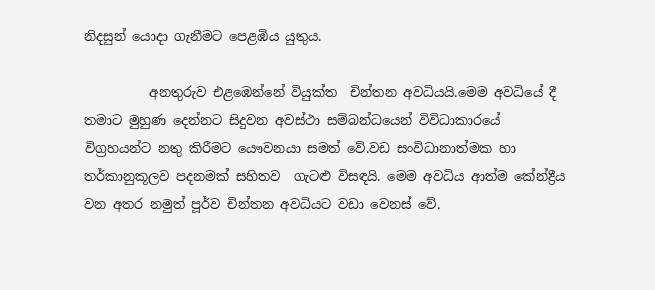නිදසුන් යොදා ගැනීමට පෙළඹිය යුතුය.

          අනතුරුව එළඹෙන්නේ වියුක්ත  චින්තන අවධියයි.මෙම අවධියේ දී තමාට මුහුණ දෙන්නට සිදුවන අවස්ථා සම්බන්ධයෙන් විවිධාකාරයේ විග්‍රහයන්ට නතු කිරීමට යෞවනයා සමත් වේ.වඩ සංවිධානාත්මක හා  තර්කානුකූලව පදනමක් සහිතව  ගැටළු විසඳයි. මෙම අවධිය ආත්ම කේන්ද්‍රීය වන අතර නමුත් පූර්ව චින්තන අවධියට වඩා වෙනස් වේ.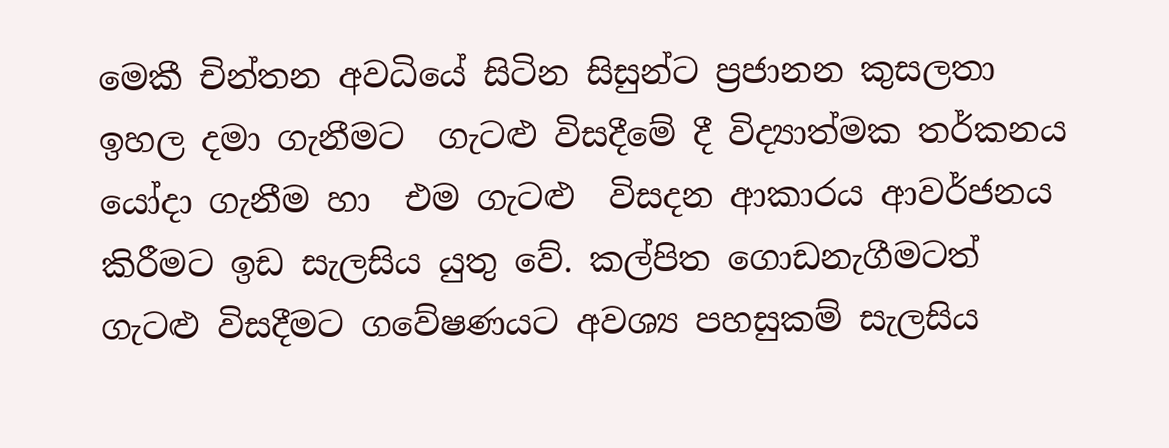මෙකී චින්තන අවධියේ සිටින සිසුන්ට ප්‍රජානන කුසලතා ඉහල දමා ගැනීමට  ගැටළු විසදීමේ දී විද්‍යාත්මක තර්කනය යෝදා ගැනීම හා  එම ගැටළු  විසදන ආකාරය ආවර්ජනය කිරීමට ඉඩ සැලසිය යුතු වේ. කල්පිත ගොඩනැගීමටත් ගැටළු විසදීමට ගවේෂණයට අවශ්‍ය පහසුකම් සැලසිය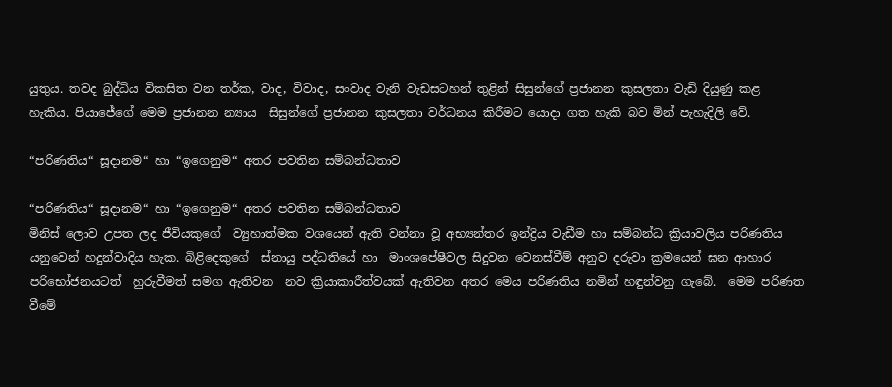යුතුය. තවද බුද්ධිය විකසිත වන තර්ක, වාද, විවාද, සංවාද වැනි වැඩසටහන් තුළින් සිසුන්ගේ ප්‍රජානන කුසලතා වැඩි දියුණු කළ හැකිය. පියාජේගේ මෙම ප්‍රජානන න්‍යාය  සිසුන්ගේ ප්‍රජානන කුසලතා වර්ධනය කිරීමට යොදා ගත හැකි බව මින් පැහැදිලි වේ.

“පරිණතිය“ සූදානම“ හා “ඉගෙනුම“ අතර පවතින සම්බන්ධතාව

“පරිණතිය“ සූදානම“ හා “ඉගෙනුම“ අතර පවතින සම්බන්ධතාව
මිනිස් ලොව උපත ලද ජීවියකුගේ  ව්‍යුහාත්මක වශයෙන් ඇති වන්නා වූ අභ්‍යන්තර ඉන්ද්‍රිය වැඩීම හා සම්බන්ධ ක්‍රියාවලිය පරිණතිය යනුවෙන් හදුන්වාදිය හැක. බිළිදෙකුගේ  ස්නායු පද්ධතියේ හා  මාංශපේෂීවල සිදුවන වෙනස්වීම් අනුව දරුවා ක්‍රමයෙන් ඝන ආහාර පරිභෝජනයටත්  හුරුවීමත් සමග ඇතිවන  නව ක්‍රියාකාරීත්වයක් ඇතිවන අතර මෙය පරිණතිය නමින් හඳුන්වනු ගැබේ.  මෙම පරිණත වීමේ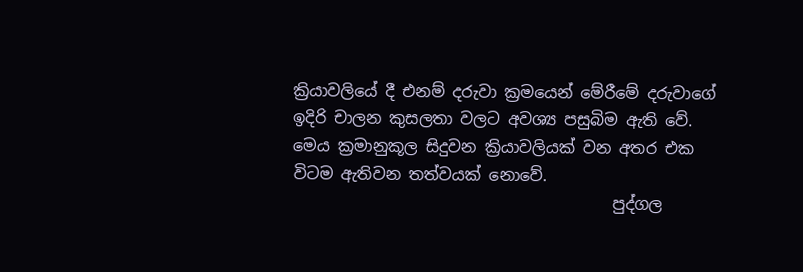ක්‍රියාවලියේ දී එනම් දරුවා ක්‍රමයෙන් මේරීමේ දරුවාගේ ඉදිරි චාලන කුසලතා වලට අවශ්‍ය පසුබිම ඇති වේ. මෙය ක්‍රමානුකූල සිදුවන ක්‍රියාවලියක් වන අතර එක විටම ඇතිවන තත්වයක් නොවේ.
                                        පුද්ගල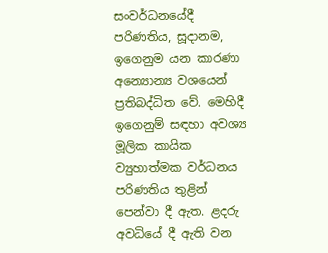සංවර්ධනයේදී පරිණතිය, සූදානම, ඉගෙනුම යන කාරණා අන්‍යොන්‍ය වශයෙන් ප්‍රතිබද්ධිත වේ. මෙහිදී ඉගෙනුම් සඳහා අවශ්‍ය මූලික කායික ව්‍යුහාත්මක වර්ධනය පරිණතිය තුළින් පෙන්වා දී ඇත. ළදරු අවධියේ දී ඇති වන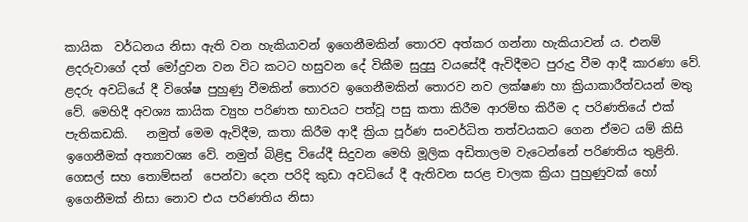කායික  වර්ධනය නිසා ඇති වන හැකියාවන් ඉගෙනීමකින් තොරව අත්කර ගන්නා හැකියාවන් ය. එනම් ළදරුවාගේ දත් මෝදුවන වන විට කටට හසුවන දේ විකීම සුදුසු වයසේදී ඇවිදීමට පුරුදු වීම ආදී කාරණා වේ. ළදරු අවධියේ දී විශේෂ පුහුණු වීමකින් තොරව ඉගෙනීමකින් තොරව නව ලක්ෂණ හා ක්‍රියාකාරීත්වයන් මතු වේ. මෙහිදී අවශ්‍ය කායික ව්‍යුහ පරිණත භාවයට පත්වූ පසු කතා කිරීම ආරම්භ කිරීම ද පරිණතියේ එක් පැතිකඩකි.   නමුත් මෙම ඇවිදීම, කතා කිරීම ආදී ක්‍රියා පූර්ණ සංවර්ධිත තත්වයකට ගෙන ඒමට යම් කිසි ඉගෙනීමක් අත්‍යාවශ්‍ය වේ. නමුත් බිළිඳු වියේදී සිදුවන මෙහි මූලික අඩිතාලම වැටෙන්නේ පරිණතිය තුළිනි.  ගෙසල් සහ තොම්සන්  පෙන්වා දෙන පරිදි කුඩා අවධියේ දී ඇතිවන සරළ චාලක ක්‍රියා පුහුණුවක් හෝ ඉගෙනීමක් නිසා නොව එය පරිණතිය නිසා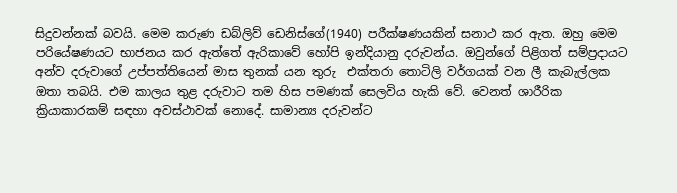සිදුවන්නක් බවයි. මෙම කරුණ ඩබ්ලිව් ඩෙනිස්ගේ(1940) පරීක්ෂණයකින් සනාථ කර ඇත. ඔහු මෙම පරියේෂණයට භාජනය කර ඇත්තේ ඇරිකාවේ හෝපි ඉන්දියානු දරුවන්ය. ඔවුන්ගේ පිළිගත් සම්ප්‍රදායට අන්ව දරුවාගේ උප්පත්තියෙන් මාස තුනක් යන තුරු  එක්තරා තොටිලි වර්ගයක් වන ලී කැබැල්ලක ඔතා තබයි. එම කාලය තුළ දරුවාට තම හිස පමණක් සෙලවිය හැකි වේ. වෙනත් ශාරීරික ක්‍රියාකාරකම් සඳහා අවස්ථාවක් නොදේ. සාමාන්‍ය දරුවන්ට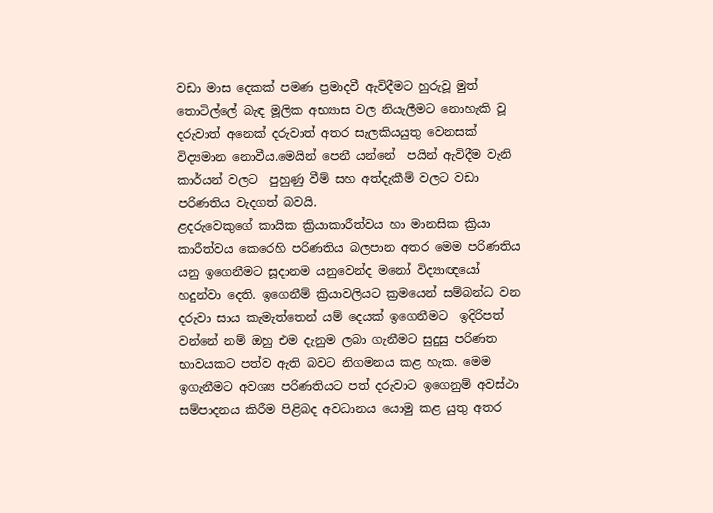වඩා මාස දෙකක් පමණ ප්‍රමාදවී ඇවිදීමට හුරුවූ මුත් තොටිල්ලේ බැඳ මූලික අභ්‍යාස වල නියැලීමට නොහැකි වූ දරුවාත් අනෙක් දරුවාත් අතර සැලකියයුතු වෙනසක් විද්‍යමාන නොවීය.මෙයින් පෙනී යන්නේ  පයින් ඇවිදීම වැනි කාර්යන් වලට  පුහුණු වීම් සහ අත්දැකීම් වලට වඩා පරිණතිය වැදගත් බවයි.
ළදරුවෙකුගේ කායික ක්‍රියාකාරීත්වය හා මානසික ක්‍රියා කාරීත්වය කෙරෙහි පරිණතිය බලපාන අතර මෙම පරිණතිය යනු ඉගෙනීමට සූදානම යනුවෙන්ද මනෝ විද්‍යාඥයෝ හදුන්වා දෙති. ඉගෙනීම් ක්‍රියාවලියට ක්‍රමයෙන් සම්බන්ධ වන  දරුවා සාය කැමැත්තෙන් යම් දෙයක් ඉගෙනීමට  ඉදිරිපත් වන්නේ නම් ඔහු එම දැනුම ලබා ගැනීමට සුදුසු පරිණත භාවයකට පත්ව ඇති බවට නිගමනය කළ හැක. මෙම ඉගැනීමට අවශ්‍ය පරිණතියට පත් දරුවාට ඉගෙනුම් අවස්ථා සම්පාදනය කිරීම පිළිබද අවධානය යොමු කළ යුතු අතර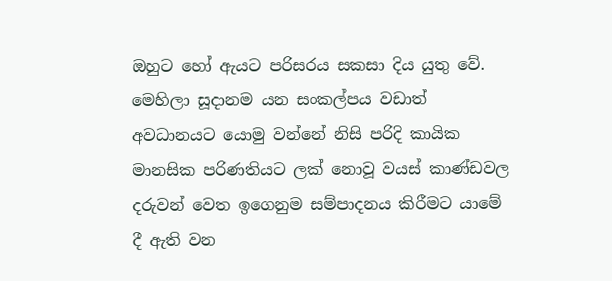ඔහුට හෝ ඇයට පරිසරය සකසා දිය යුතු වේ. මෙහිලා සූදානම යන සංකල්පය වඩාත් අවධානයට යොමු වන්නේ නිසි පරිදි කායික මානසික පරිණතියට ලක් නොවූ වයස් කාණ්ඩවල දරුවන් වෙත ඉගෙනුම සම්පාදනය කිරීමට යාමේ දී ඇති වන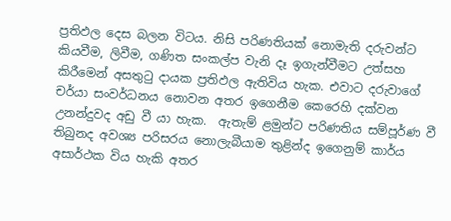ප්‍රතිඵල දෙස බලන විටය. නිසි පරිණතියක් නොමැති දරුවන්ට කියවීම, ලිවීම, ගණිත සංකල්ප වැනි දෑ ඉගැන්වීමට උත්සහ කිරීමෙන් අසතුටු දායක ප්‍රතිඵල ඇතිවිය හැක. එවාට දරුවාගේ චර්යා සංවර්ධනය නොවන අතර ඉගෙනීම කෙරෙහි දක්වන උනන්දුවද අඩු වී යා හැක.  ඇතැම් ළමුන්ට පරිණතිය සම්පූර්ණ වී තිබුනද අවශ්‍ය පරිසරය නොලැබීයාම තුළින්ද ඉගෙනුම් කාර්ය අසාර්ථක විය හැකි අතර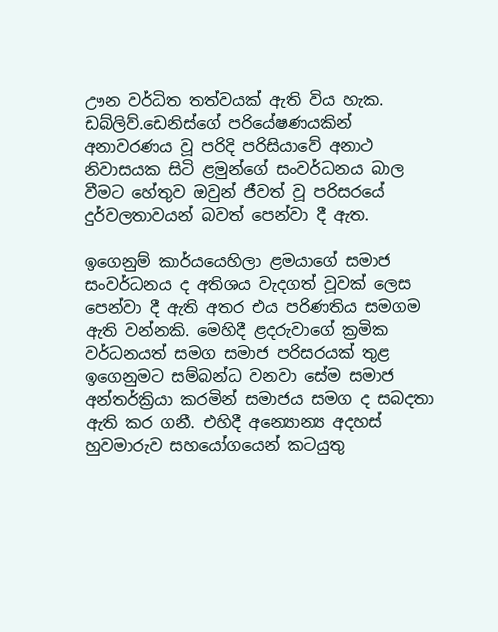ඌන වර්ධිත තත්වයක් ඇති විය හැක. ඩබ්ලිව්.ඩෙනිස්ගේ පරියේෂණයකින් අනාවරණය වූ පරිදි පරිසියාවේ අනාථ නිවාසයක සිටි ළමුන්ගේ සංවර්ධනය බාල වීමට හේතුව ඔවුන් ජීවත් වූ පරිසරයේ දුර්වලතාවයන් බවත් පෙන්වා දී ඇත.

ඉගෙනුම් කාර්යයෙහිලා ළමයාගේ සමාජ සංවර්ධනය ද අතිශය වැදගත් වූවක් ලෙස පෙන්වා දී ඇති අතර එය පරිණතිය සමගම ඇති වන්නකි. මෙහිදී ළදරුවාගේ ක්‍රමික වර්ධනයත් සමග සමාජ පරිසරයක් තුළ ඉගෙනුමට සම්බන්ධ වනවා සේම සමාජ අන්තර්ක්‍රියා කරමින් සමාජය සමග ද සබදතා ඇති කර ගනී. එහිදී අන්‍යොන්‍ය අදහස් හුවමාරුව සහයෝගයෙන් කටයුතු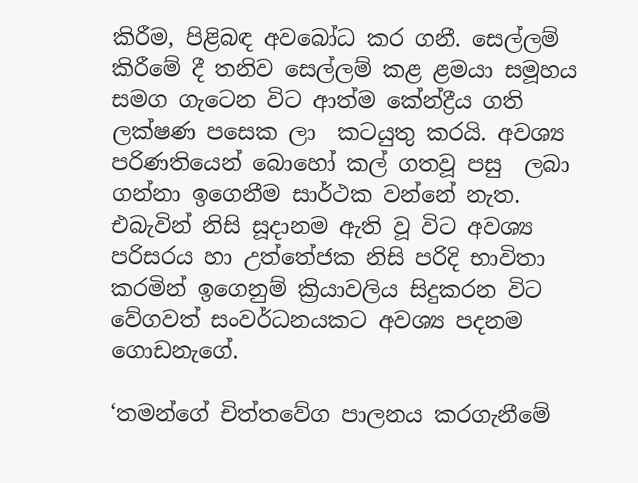කිරීම, පිළිබඳ අවබෝධ කර ගනී. සෙල්ලම් කිරීමේ දී තනිව සෙල්ලම් කළ ළමයා සමූහය සමග ගැටෙන විට ආත්ම කේන්ද්‍රීය ගති ලක්ෂණ පසෙක ලා  කටයුතු කරයි. අවශ්‍ය පරිණතියෙන් බොහෝ කල් ගතවූ පසු  ලබා ගන්නා ඉගෙනීම සාර්ථක වන්නේ නැත. එබැවින් නිසි සූදානම ඇති වූ විට අවශ්‍ය පරිසරය හා උත්තේජක නිසි පරිදි භාවිතා කරමින් ඉගෙනුම් ක්‍රියාවලිය සිදුකරන විට වේගවත් සංවර්ධනයකට අවශ්‍ය පදනම ගොඩනැගේ.

‘තමන්ගේ චිත්තවේග පාලනය කරගැනීමේ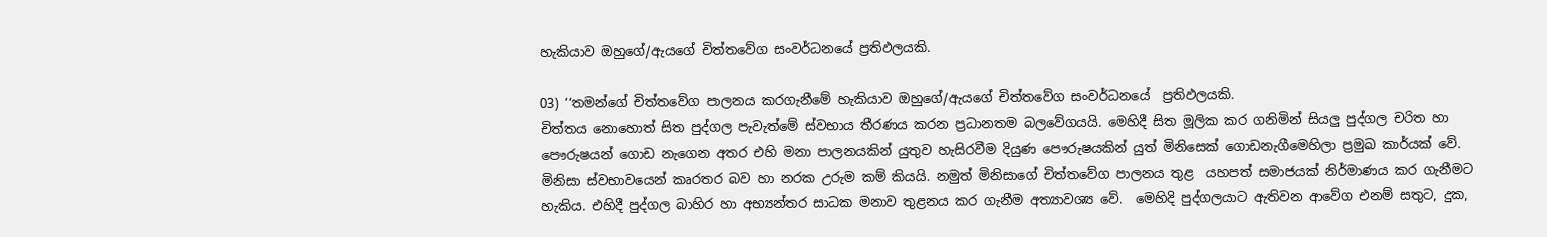හැකියාව ඔහුගේ/ඇයගේ චිත්තවේග සංවර්ධනයේ ප්‍රතිඵලයකි.

03) ‘‘තමන්ගේ චිත්තවේග පාලනය කරගැනීමේ හැකියාව ඔහුගේ/ඇයගේ චිත්තවේග සංවර්ධනයේ  ප්‍රතිඵලයකි.
චිත්තය නොහොත් සිත පුද්ගල පැවැත්මේ ස්වභාය තීරණය කරන ප්‍රධානතම බලවේගයයි. මෙහිදී සිත මූලික කර ගනිමින් සියලු පුද්ගල චරිත හා පෞරුෂයන් ගොඩ නැගෙන අතර එහි මනා පාලනයකින් යුතුව හැසිරවීම දියුණ පෞරුෂයකින් යුත් මිනිසෙක් ගොඩනැගීමෙහිලා ප්‍රමුඛ කාර්යක් වේ. මිනිසා ස්වභාවයෙන් කෘරතර බව හා නරක උරුම කම් කියයි. නමුත් මිනිසාගේ චිත්තවේග පාලනය තුළ  යහපත් සමාජයක් නිර්මාණය කර ගැනීමට හැකිය. එහිදී පුද්ගල බාහිර හා අභ්‍යන්තර සාධක මනාව තුළනය කර ගැනීම අත්‍යාවශ්‍ය වේ.  මෙහිදි පුද්ගලයාට ඇතිවන ආවේග එනම් සතුට, දුක,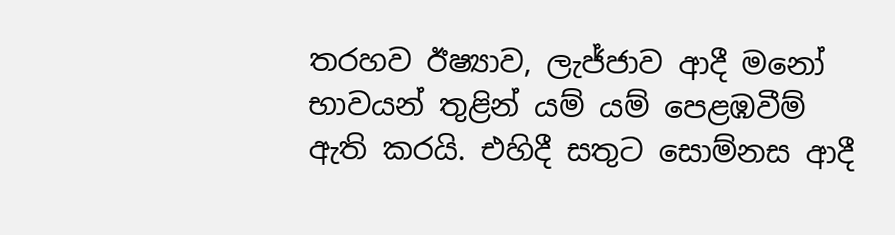තරහව ඊෂ්‍යාව‍, ලැජ්ජාව ආදී මනෝ භාවයන් තුළින් යම් යම් පෙළඹවීම් ඇති කරයි. එහිදී සතුට සොම්නස ආදී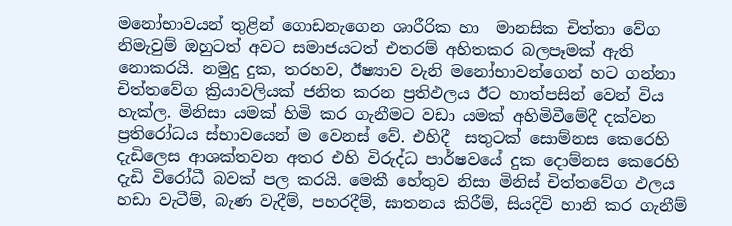මනෝභාවයන් තුළින් ගොඩනැගෙන ශාරීරික හා  මානසික චිත්තා වේග නිමැවුම් ඔහුටත් අවට සමාජයටත් එතරම් අහිතකර බලපෑමක් ඇති නොකරයි. නමුදු දුක, තරහව, ඊෂ්‍යාව වැනි මනෝභාවන්ගෙන් හට ගන්නා චිත්තවේග ක්‍රියාවලියක් ජනිත කරන ප්‍රතිඵලය ඊට හාත්පසින් වෙන් විය හැක්‍ල. මිනිසා යමක් හිමි කර ගැනීමට වඩා යමක් අහිමිවීමේදී දක්වන ප්‍රතිරෝධය ස්භාවයෙන් ම වෙනස් වේ. එහිදී  සතුටක් සොම්නස කෙරෙහි දැඩිලෙස ආශක්තවන අතර එහි විරුද්ධ පාර්ෂවයේ දුක දොම්නස කෙරෙහි දැඩි විරෝධී බවක් පල කරයි. මෙකී හේතුව නිසා මිනිස් චිත්තවේග ඵලය හඩා වැටීම්, බැණ වැදීම්, පහරදීම්, ඝාතනය කිරීම්, සියදිවි හානි කර ගැනීම්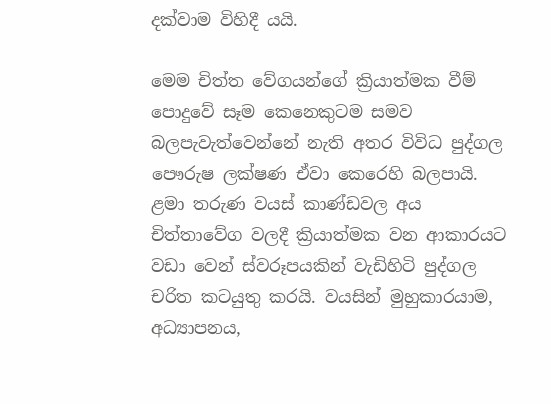දක්වාම විහිදී යයි.

මෙම චිත්ත වේගයන්ගේ ක්‍රියාත්මක වීම් පොදුවේ සෑම කෙනෙකුටම සමව බලපැවැත්වෙන්නේ නැති අතර විවිධ පුද්ගල පෞරුෂ ලක්ෂණ ඒවා කෙරෙහි බලපායි.  ළමා‍ තරුණ වයස් කාණ්ඩවල අය චිත්තාවේග වලදී ක්‍රියාත්මක වන ආකාරයට වඩා වෙන් ස්වරූපයකින් වැඩිහිටි පුද්ගල චරිත කටයුතු කරයි. වයසින් මුහුකාරයාම, අධ්‍යාපනය,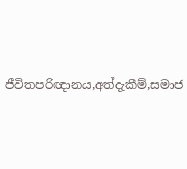ජීවිතපරිඥානය,අත්දැකීම්,සමාජ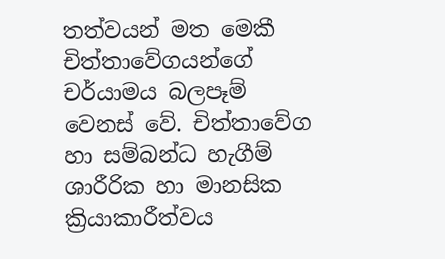තත්වයන් මත මෙකී චිත්තාවේගයන්ගේ චර්යාමය බලපෑම් වෙනස් වේ. චිත්තාවේග හා සම්බන්ධ හැගීම් ශාරීරික හා මානසික ක්‍රියාකාරීත්වය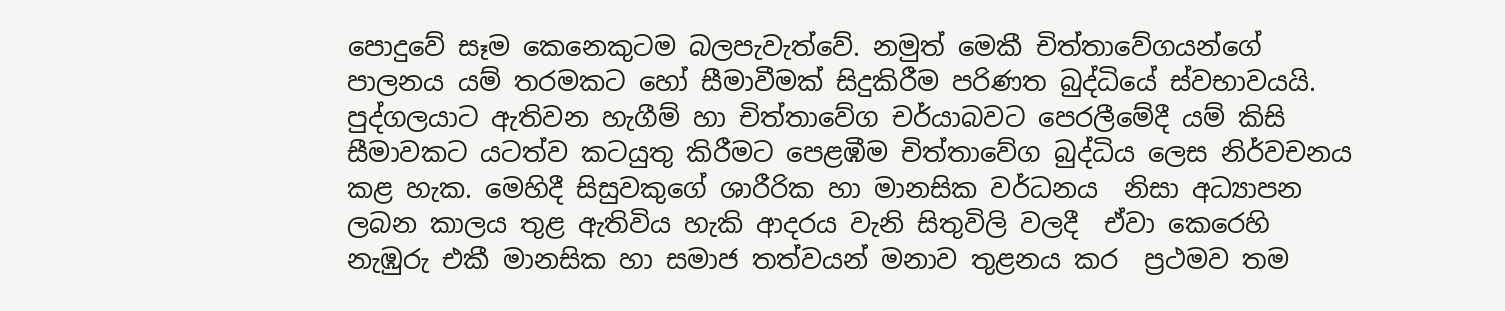පොදුවේ සෑම කෙනෙකුටම බලපැවැත්වේ. නමුත් මෙකී චිත්තාවේගයන්ගේ පාලනය යම් තරමකට හෝ සීමාවීමක් සිදුකිරීම පරිණත බුද්ධියේ ස්වභාවයයි. පුද්ගලයාට ඇතිවන හැගීම් හා චිත්තාවේග චර්යාබවට පෙරලීමේදී යම් කිසි සීමාවකට යටත්ව කටයුතු කිරීමට පෙළඹීම චිත්තාවේග බුද්ධිය ලෙස නිර්වචනය කළ හැක. මෙහිදී සිසුවකුගේ ශාරීරික හා මානසික වර්ධනය  නිසා අධ්‍යාපන ලබන කාලය තුළ ඇතිවිය හැකි ආදරය වැනි සිතුවිලි වලදී  ඒවා කෙරෙහි නැඹුරු එකී මානසික හා සමාජ තත්වයන් මනාව තුළනය කර  ප්‍රථමව තම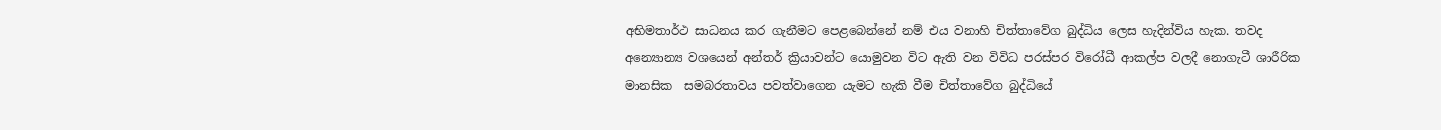අභිමතාර්ථ සාධනය කර ගැනීමට පෙළබෙන්නේ නම් එය වනාහි චිත්තාවේග බුද්ධිය ලෙස හැදින්විය හැක. තවද  අන්‍යොන්‍ය වශයෙන් අන්තර් ක්‍රියාවන්ට යොමුවන විට ඇති වන විවිධ පරස්පර විරෝධී ආකල්ප වලදී නොගැටී ශාරීරික මානසික  සමබරතාවය පවත්වාගෙන යැමට හැකි වීම චිත්තාවේග බුද්ධියේ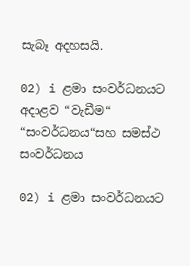සැබෑ අදහසයි.

02) i ළමා සංවර්ධනයට අදාළව “වැඩීම“ “සංවර්ධනය“සහ සමස්ථ සංවර්ධනය

02) i ළමා සංවර්ධනයට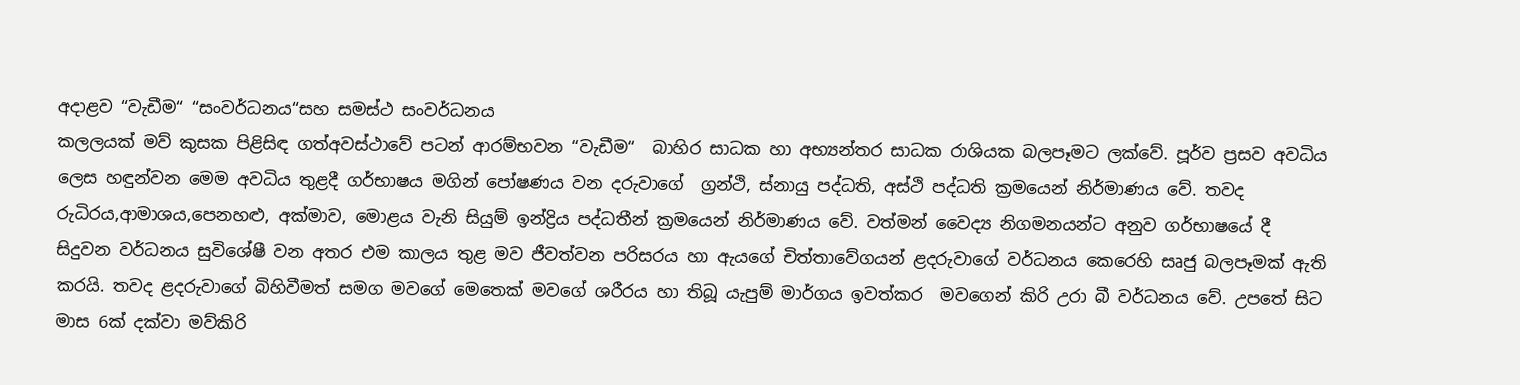අදාළව “වැඩීම“ “සංවර්ධනය“සහ සමස්ථ සංවර්ධනය
කලලයක් මව් කුසක පිළිසිඳ ගත්අවස්ථාවේ පටන් ආරම්භවන “වැඩීම“  බාහිර සාධක හා අභ්‍යන්තර සාධක රාශියක බලපෑමට ලක්වේ. පූර්ව ප්‍රසව අවධිය ලෙස හඳුන්වන මෙම අවධිය තුළදී ගර්භාෂය මගින් පෝෂණය වන දරුවාගේ  ග්‍රන්ථි, ස්නායු පද්ධති, අස්ථි පද්ධති ක්‍රමයෙන් නිර්මාණය වේ. තවද රුධිරය,ආමාශය,පෙනහළු, අක්මාව, මොළය වැනි සියුම් ඉන්ද්‍රිය පද්ධතීන් ක්‍රමයෙන් නිර්මාණය වේ. වත්මන් වෛද්‍ය නිගමනයන්ට අනුව ගර්භාෂයේ දී සිදුවන වර්ධනය සුවිශේෂී වන අතර එම කාලය තුළ මව ජීවත්වන පරිසරය හා ඇයගේ චිත්තාවේගයන් ළදරුවාගේ වර්ධනය කෙරෙහි සෘජු බලපෑමක් ඇති කරයි. තවද ළදරුවාගේ බිහිවීමත් සමග මවගේ මෙතෙක් මවගේ ශරීරය හා තිබූ යැපුම් මාර්ගය ඉවත්කර  මවගෙන් කිරි උරා බී වර්ධනය වේ. උපතේ සිට මාස 6ක් දක්වා මව්කිරි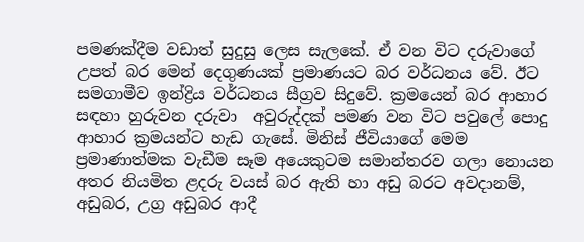පමණක්දීම වඩාත් සුදුසු ලෙස සැලකේ. ඒ වන විට දරුවාගේ උපත් බර මෙන් දෙගුණයක් ප්‍රමාණයට බර වර්ධනය වේ. ඊට සමගාමීව ඉන්ද්‍රිය වර්ධනය සීග්‍රව සිදුවේ. ක්‍රමයෙන් බර ආහාර සඳහා හුරුවන දරුවා  අවුරුද්දක් පමණ වන විට පවුලේ පොදු ආහාර ක්‍රමයන්ට හැඩ ගැසේ. මිනිස් ජීවියාගේ මෙම  ප්‍රමාණාත්මක වැඩීම සෑම අයෙකුටම සමාන්තරව ගලා නොයන අතර නියමිත ළදරු වයස් බර ඇති හා අඩු බරට අවදානම්, අඩුබර, උග්‍ර අඩුබර ආදී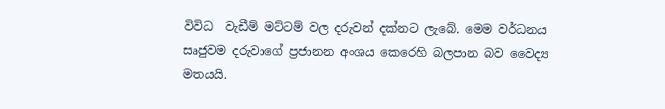විවිධ  වැඩීම් මට්ටම් වල දරුවන් දක්නට ලැබේ. මෙම වර්ධනය සෘජුවම දරුවාගේ ප්‍රජානන අංශය කෙරෙහි බලපාන බව වෛද්‍ය මතයයි.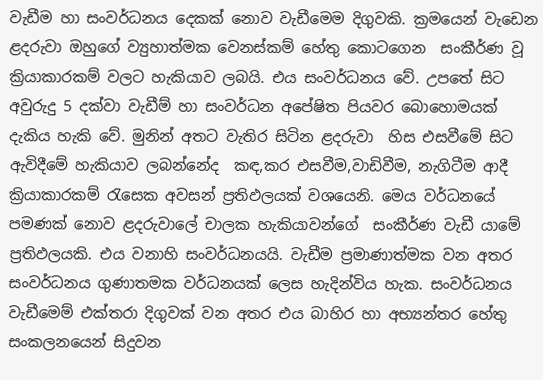වැඩීම හා සංවර්ධනය දෙකක් නොව වැඩීමෙම දිගුවකි. ක්‍රමයෙන් වැඩෙන ළදරුවා ඔහුගේ ව්‍යුහාත්මක වෙනස්කම් හේතු කොටගෙන  සංකීර්ණ වූ ක්‍රියාකාරකම් වලට හැකියාව ලබයි. එය සංවර්ධනය වේ. උපතේ සිට අවුරුදු 5 දක්වා වැඩීම් හා සංවර්ධන අපේෂිත පියවර බොහොමයක් දැකිය හැකි වේ. මුනින් අතට වැතිර සිටින ළදරුවා  හිස එසවීමේ සිට ඇවිදීමේ හැකියාව ලබන්නේද  කඳ,කර එසවීම,වාඩිවීම, නැගිටීම ආදී ක්‍රියාකාරකම් රැසෙක අවසන් ප්‍රතිඵලයක් වශයෙනි. මෙය වර්ධනයේ පමණක් නොව ළදරුවාලේ චාලක හැකියාවන්ගේ  සංකීර්ණ වැඩී යාමේ ප්‍රතිඵලයකි. එය වනාහි සංවර්ධනයයි. වැඩීම ප්‍රමාණාත්මක වන අතර සංවර්ධනය ගුණාතමක වර්ධනයක් ලෙස හැදින්විය හැක. සංවර්ධනය වැඩීමෙම් එක්තරා දිගුවක් වන අතර එය බාහිර හා අභ්‍යන්තර හේතු සංකලනයෙන් සිදුවන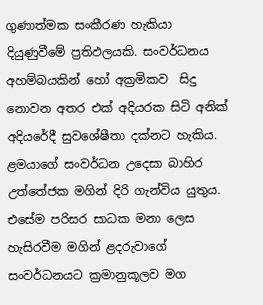ගුණාත්මක සංකීරණ හැකියා දියුණුවීමේ ප්‍රතිඵලයකි. සංවර්ධනය අහම්බයකින් හෝ අක්‍රමිකව  සිදු නොවන අතර එක් අදියරක සිටි අනික් අදියරේදී සුවශේෂීතා දක්නට හැකිය. ළමයාගේ සංවර්ධන උදෙසා බාහිර උත්තේජක මගින් දිරි ගැන්විය යුතුය. එසේම පරිසර සාධක මනා ලෙස හැසිරවීම මගින් ළදරුවාගේ සංවර්ධනයට ක්‍රමානුකූලව මග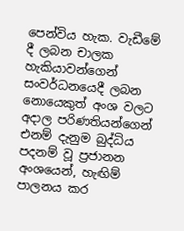පෙන්විය හැක. වැඩීමේ දී ලබන චාලක හැකියාවන්ගෙන් සංවර්ධනයෙදී ලබන නොයෙකුත් අංශ වලට අදාල පරිණතියන්ගෙන් එනම් දැනුම බුද්ධිය පදනම් වූ ප්‍රජානන අංශයෙන්, හැඟිම් පාලනය කර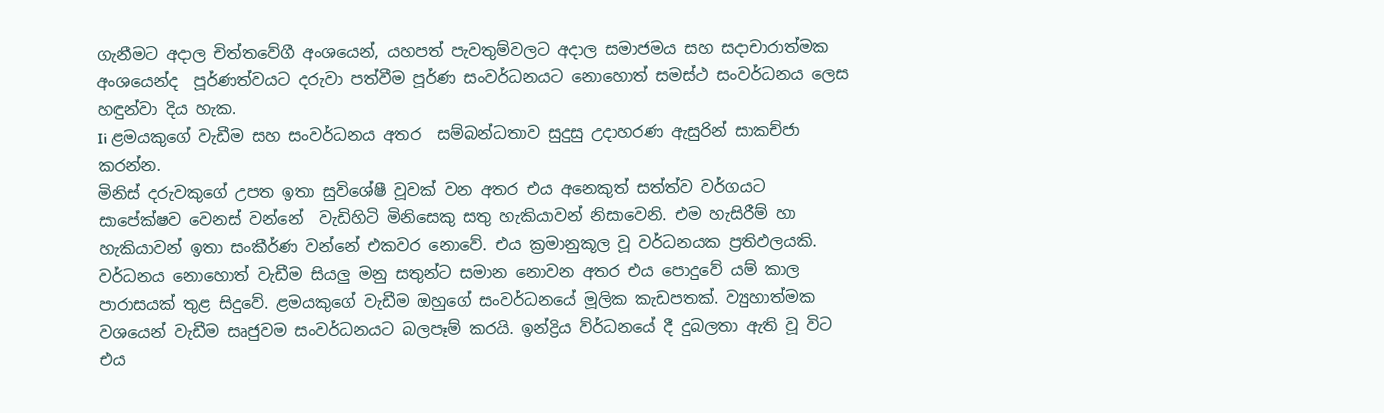ගැනීමට අදාල චිත්තවේගී අංශයෙන්, යහපත් පැවතුම්වලට අදාල සමාජමය සහ සදාචාරාත්මක අංශයෙන්ද  පූර්ණත්වයට දරුවා පත්වීම පූර්ණ සංවර්ධනයට නොහොත් සමස්ථ සංවර්ධනය ලෙස හඳුන්වා දිය හැක.
Ii ළමයකුගේ වැඩීම සහ සංවර්ධනය අතර  සම්බන්ධතාව සුදුසු උදාහරණ ඇසුරින් සාකච්ජා කරන්න.
මිනිස් දරුවකුගේ උපත ඉතා සුවිශේෂී වූවක් වන අතර එය අනෙකුත් සත්ත්ව වර්ගයට සාපේක්ෂව වෙනස් වන්නේ  වැඩිහිටි මිනිසෙකු සතු හැකියාවන් නිසාවෙනි. එම හැසිරීම් හා හැකියාවන් ඉතා සංකීර්ණ වන්නේ එකවර නොවේ. එය ක්‍රමානුකූල වූ වර්ධනයක ප්‍රතිඵලයකි. වර්ධනය නොහොත් වැඩීම සියලු මනු සතුන්ට සමාන නොවන අතර එය පොදුවේ යම් කාල පාරාසයක් තුළ සිදුවේ. ළමයකුගේ වැඩීම ඔහුගේ සංවර්ධනයේ මූලික කැඩපතක්. ව්‍යුහාත්මක වශයෙන් වැඩීම සෘජුවම සංවර්ධනයට බලපෑම් කරයි. ඉන්ද්‍රිය ව්ර්ධනයේ දී දුබලතා ඇති වූ විට එය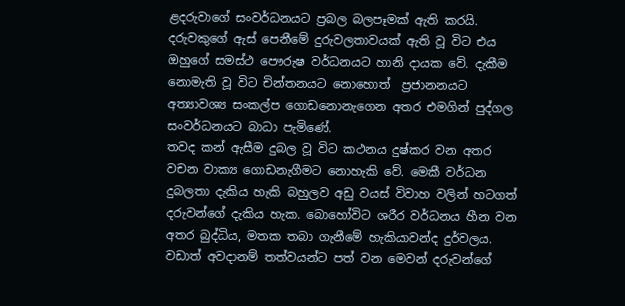ළදරුවාගේ සංවර්ධනයට ප්‍රබල බලපෑමක් ඇති කරයි. දරුවකුගේ ඇස් පෙනීමේ දුරුවලතාවයක් ඇති වූ විට එය ඔහුගේ සමස්ථ පෞරුෂ වර්ධනයට හානි දායක වේ. දැකීම නොමැති වූ විට චින්තනයට නොහොත්  ප්‍රජානනයට අත්‍යාවශ්‍ය සංකල්ප ගොඩනොනැගෙන අතර එමගින් පුද්ගල සංවර්ධනයට බාධා පැමිණේ.
තවද කන් ඇසීම දුබල වූ විට කථනය දුෂ්කර වන අතර වචන වාක්‍ය ගොඩනැගීමට නොහැකි වේ. මෙකී වර්ධන දුබලතා දැකිය හැකි බහුලව අඩු වයස් විවාහ වලින් හටගත් දරුවන්ගේ දැකිය හැක. බොහෝවිට ශරීර වර්ධනය හීන වන අතර බුද්ධිය, මතක තබා ගැනීමේ හැකියාවන්ද දුර්වලය. වඩාත් අවදානම් තත්වයන්ට පත් වන මෙවන් දරුවන්ගේ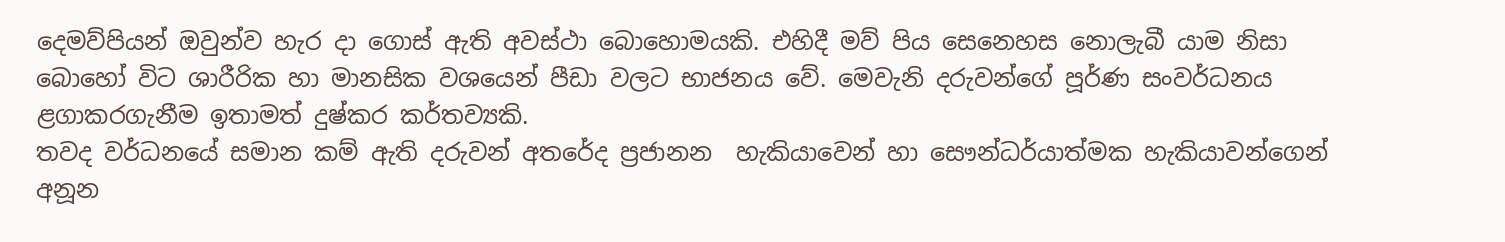දෙමව්පියන් ඔවුන්ව හැර දා ගොස් ඇති අවස්ථා බොහොමයකි. එහිදී මව් පිය සෙනෙහස නොලැබී යාම නිසා බොහෝ විට ශාරීරික හා මානසික වශයෙන් පීඩා වලට භාජනය වේ. මෙවැනි දරුවන්ගේ පූර්ණ සංවර්ධනය ළගාකරගැනීම ඉතාමත් දුෂ්කර කර්තව්‍යකි.
තවද වර්ධනයේ සමාන කම් ඇති දරුවන් අතරේද ප්‍රජානන  හැකියාවෙන් හා සෞන්ධර්යාත්මක හැකියාවන්ගෙන් අනූන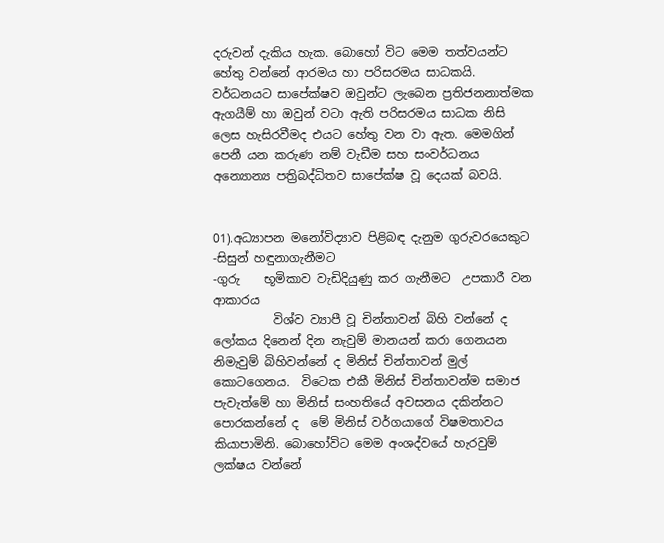දරුවන් දැකිය හැක. බොහෝ විට මෙම තත්වයන්ට හේතු වන්නේ ආරමය හා පරිසරමය සාධකයි. වර්ධනයට සාපේක්ෂව ඔවුන්ට ලැබෙන ප්‍රතිජනනාත්මක ඇගයීම් හා ඔවුන් වටා ඇති පරිසරමය සාධක නිසි ලෙස හැසිරවීමද එයට හේතු වන වා ඇත. මෙමගින් පෙනී යන කරුණ නම් වැඩීම සහ සංවර්ධනය අන්‍යොන්‍ය පත්‍රිබද්ධිතව සාපේක්ෂ වූ දෙයක් බවයි.


01).අධ්‍යාපන මනෝවිද්‍යාව පිළිබඳ දැනුම ගුරුවරයෙකුට
-සිසුන් හඳුනාගැනීමට
-ගුරු    භූමිකාව වැඩිදියුණු කර ගැනීමට  උපකාරී වන ආකාරය
          විශ්ව ව්‍යාපී වූ චින්තාවන් බිහි වන්නේ ද ලෝකය දිනෙන් දින නැවුම් මානයන් කරා ගෙනයන නිමැවුම් බිහිවන්නේ ද මිනිස් චින්තාවන් මුල් කොටගෙනය.  විටෙක එකී මිනිස් චින්තාවන්ම සමාජ පැවැත්මේ හා මිනිස් සංහතියේ අවසනය දකින්නට පොරකන්නේ ද  මේ මිනිස් වර්ගයාගේ විෂමතාවය කියාපාමිනි. බොහෝවිට මෙම අංශද්වයේ හැරවුම් ලක්ෂය වන්නේ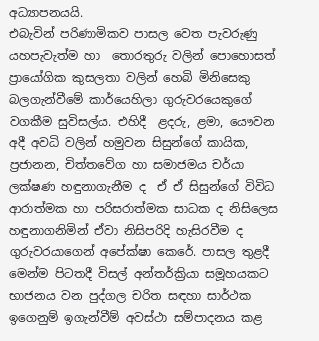අධ්‍යාපනයයි.
එබැවින් පරිණාමිකව පාසල වෙත පැවරුණු යහපැවැත්ම හා  තොරතුරු වලින් පොහොසත් ප්‍රායෝගික කුසලතා වලින් හෙබි මිනිසෙකු බලගැන්වීමේ කාර්යෙහිලා ගුරුවරයෙකුගේ වගකීම සුවිසල්ය. එහිදී  ළදරු, ළමා, යෞවන අදී අවධි වලින් හමුවන සිසුන්ගේ කායික, ප්‍රජානන, චිත්තවේග හා සමාජමය චර්යා ලක්ෂණ හඳුනාගැනීම ද  ඒ ඒ සිසුන්ගේ විවිධ ආරාත්මක හා පරිසරාත්මක සාධක ද නිසිලෙස හඳුනාගනිමින් ඒවා නිසිපරිදි හැසිරවීම ද ගුරුවරයාගෙන් අපේක්ෂා කෙරේ. පාසල තුළදී මෙන්ම පිටතදී විසල් අන්තර්ක්‍රියා සමූහයකට භාජනය වන පුද්ගල චරිත සඳහා සාර්ථක ඉගෙනුම් ඉගැන්වීම් අවස්ථා සම්පාදනය කළ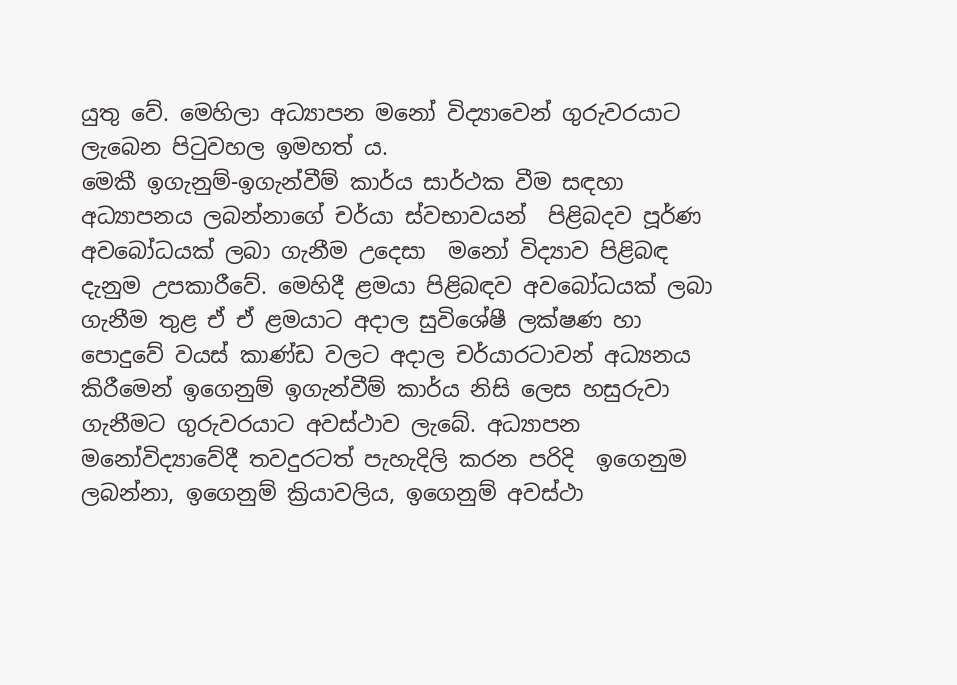යුතු වේ. මෙහිලා අධ්‍යාපන මනෝ විද්‍යාවෙන් ගුරුවරයාට ලැබෙන පිටුවහල ඉමහත් ය.
මෙකී ඉගැනුම්-ඉගැන්වීම් කාර්ය සාර්ථක වීම සඳහා අධ්‍යාපනය ලබන්නාගේ චර්යා ස්වභාවයන්  පිළිබදව පූර්ණ අවබෝධයක් ලබා ගැනීම උදෙසා  මනෝ විද්‍යාව පිළිබඳ දැනුම උපකාරීවේ. මෙහිදී ළමයා පිළිබඳව අවබෝධයක් ලබා ගැනීම තුළ ඒ ඒ ළමයාට අදාල සුවිශේෂී ලක්ෂණ හා පොදුවේ වයස් කාණ්ඩ වලට අදාල චර්යාරටාවන් අධ්‍යනය කිරීමෙන් ඉගෙනුම් ඉගැන්වීම් කාර්ය නිසි ලෙස හසුරුවා ගැනීමට ගුරුවරයාට අවස්ථාව ලැබේ. අධ්‍යාපන මනෝවිද්‍යාවේදී තවදුරටත් පැහැදිලි කරන පරිදි  ඉගෙනුම ලබන්නා, ඉගෙනුම් ක්‍රියාවලිය, ඉගෙනුම් අවස්ථා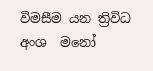විමසීම යන ත්‍රිවිධ අංශ  මනෝ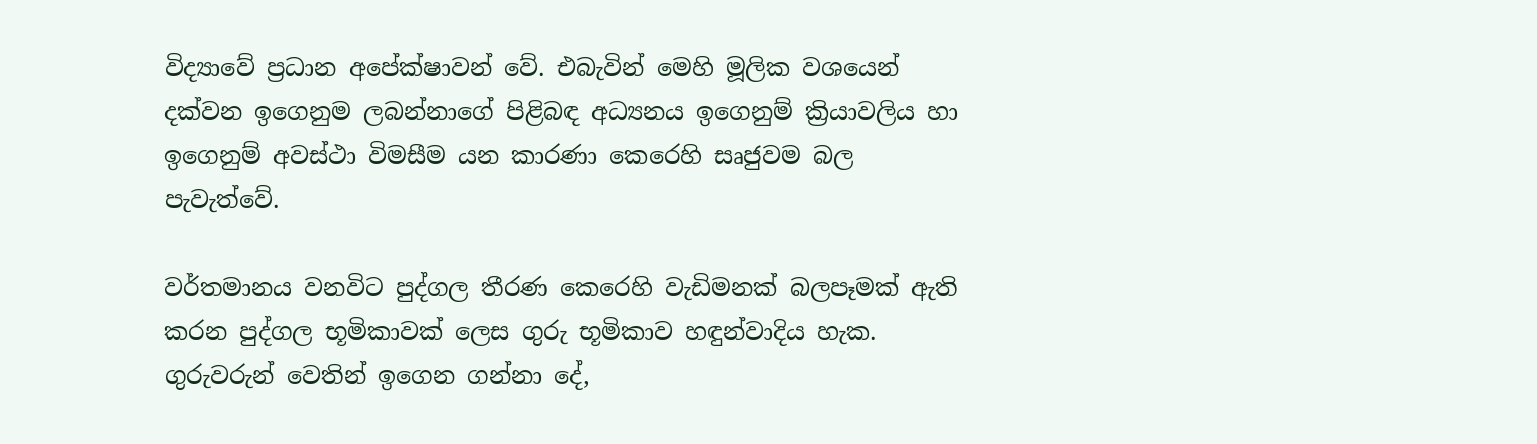විද්‍යාවේ ප්‍රධාන අපේක්ෂාවන් වේ. එබැවින් මෙහි මූලික වශයෙන් දක්වන ඉගෙනුම ලබන්නාගේ පිළිබඳ අධ්‍යනය ඉගෙනුම් ක්‍රියාවලිය හා ඉගෙනුම් අවස්ථා විමසීම යන කාරණා කෙරෙහි සෘජුවම බල පැවැත්වේ.

වර්තමානය වනවිට පුද්ගල තීරණ කෙරෙහි වැඩිමනක් බලපෑමක් ඇති කරන පුද්ගල භූමිකාවක් ලෙස ගුරු භූමිකාව හඳුන්වාදිය හැක. ගුරුවරුන් වෙතින් ඉගෙන ගන්නා දේ,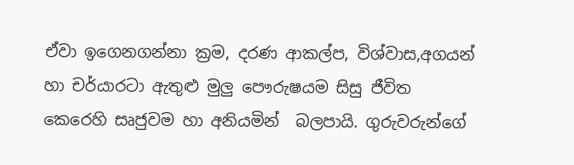ඒවා ඉගෙනගන්නා ක්‍රම, දරණ ආකල්ප, විශ්වාස,අගයන් හා චර්යාරටා ඇතුළු මුලු පෞරුෂයම සිසු ජීවිත කෙරෙහි සෘජුවම හා අනියමින්  බලපායි. ගුරුවරුන්ගේ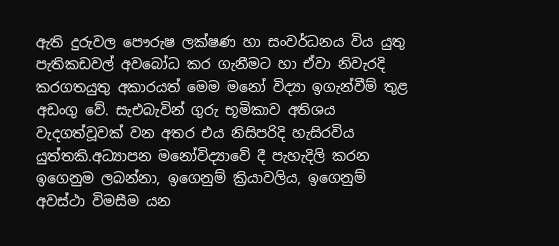ඇති දුරුවල පෞරුෂ ලක්ෂණ හා සංවර්ධනය විය යුතු පැතිකඩවල් අවබෝධ කර ගැනීමට හා ඒවා නිවැරදි කරගතයුතු අකාරයත් මෙම මනෝ විද්‍යා ඉගැන්වීම් තුළ අඩංගු වේ. සැඑබැවින් ගුරු භූමිකාව අතිශය වැදගත්වූවක් වන අතර එය නිසිපරිදි හැසිරවිය යුත්තකි.අධ්‍යාපන මනෝවිද්‍යාවේ දී පැහැදිලි කරන ඉගෙනුම ලබන්නා, ඉගෙනුම් ක්‍රියාවලිය, ඉගෙනුම් අවස්ථා විමසීම යන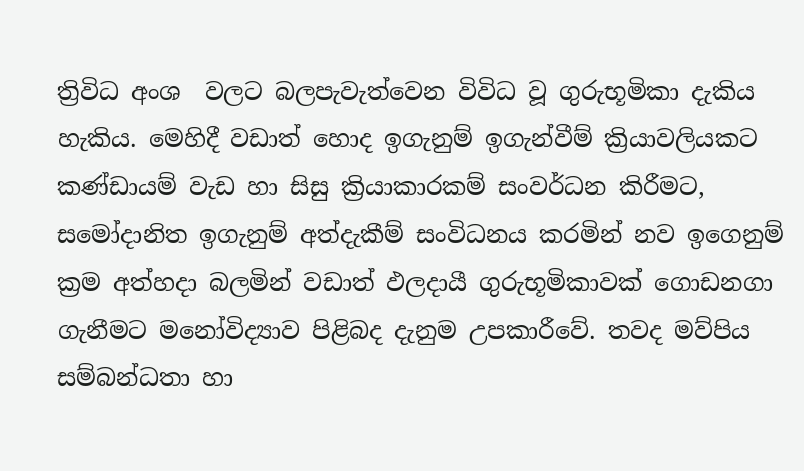ත්‍රිවිධ අංශ  වලට බලපැවැත්වෙන විවිධ වූ ගුරුභූමිකා දැකිය හැකිය. මෙහිදී වඩාත් හොද ඉගැනුම් ඉගැන්වීම් ක්‍රියාවලියකට කණ්ඩායම් වැඩ හා සිසු ක්‍රියාකාරකම් සංවර්ධන කිරීමට, සමෝදානිත ඉගැනුම් අත්දැකීම් සංවිධනය කරමින් නව ඉගෙනුම් ක්‍රම අත්හදා බලමින් වඩාත් ඵලදායී ගුරුභූමිකාවක් ගොඩනගා ගැනීමට මනෝවිද්‍යාව පිළිබද දැනුම උපකාරීවේ. තවද මව්පිය සම්බන්ධතා හා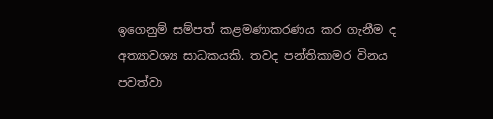ඉගෙනුම් සම්පත් කළමණාකරණය කර ගැනීම ද අත්‍යාවශ්‍ය සාධකයකි. තවද පන්තිකාමර විනය පවත්වා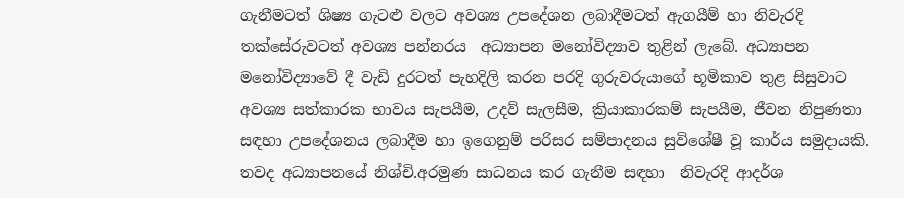ගැනීමටත් ශිෂ්‍ය ගැටළු වලට අවශ්‍ය උපදේශන ලබාදීමටත් ඇගයීම් හා නිවැරදි තක්සේරුවටත් අවශ්‍ය පන්නරය  අධ්‍යාපන මනෝවිද්‍යාව තුළින් ලැබේ. අධ්‍යාපන මනෝවිද්‍යාවේ දී වැඩි දුරටත් පැහදිලි කරන පරදි ගුරුවරුයාගේ භූමිකාව තුළ සිසුවාට අවශ්‍ය සත්කාරක භාවය සැපයීම, උදව් සැලසීම, ක්‍රියාකාරකම් සැපයීම, ජීවන නිපුණතා සඳහා උපදේශනය ලබාදීම හා ඉගෙනුම් පරිසර සම්පාදනය සුවිශේෂී වූ කාර්ය සමුදායකි. තවද අධ්‍යාපනයේ නිශ්චි.අරමුණ සාධනය කර ගැනීම සඳහා  නිවැරදි ආදර්ශ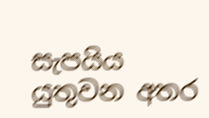සැපයිය යුතුවන අතර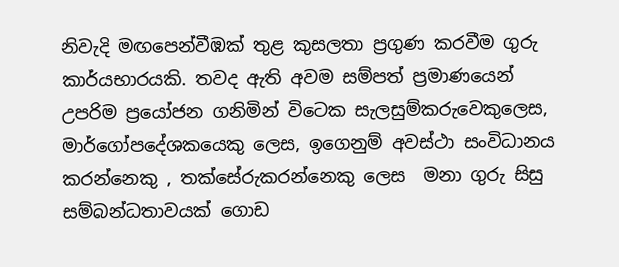නිවැදි මඟපෙන්වීඹක් තුළ කුසලතා ප්‍රගුණ කරවීම ගුරු කාර්යභාරයකි. තවද ඇති අවම සම්පත් ප්‍රමාණයෙන් උපරිම ප්‍රයෝජන ගනිමින් විටෙක සැලසුම්කරුවෙකුලෙස, මාර්ගෝපදේශකයෙකු ලෙස, ඉගෙනුම් අවස්ථා සංවිධානය කරන්නෙකු , තක්සේරුකරන්නෙකු ලෙස  මනා ගුරු සිසු සම්බන්ධතාවයක් ගොඩ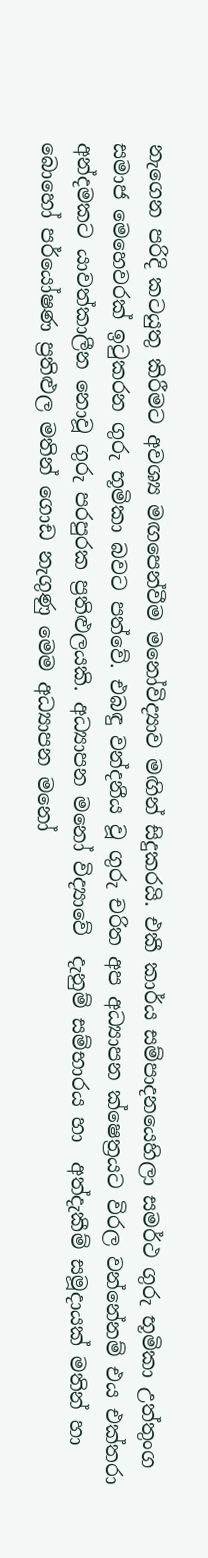නැගෙන පරිදි කටයුතු කිරීමට අවශ්‍ය මඟපෙන්වීම මනෝවිද්‍යාව මඟින් සිදුකරයි. එකී කාර්ය සම්පාදනයෙහිලා සමර්ථ ගුරු භූමිකා උත්තුංග සමාජ මෙහෙවරක් ඉටුකරන ගුරු භූමිකා බවට පත්වේ. එබඳු වන්දනීය වූ ගුරු චරිත අප අධ්‍යාපන ක්ෂෙත්‍රයට විරල වන්නේනම් එය එක්තරා අන්දමකට යාවත්කාලීන නොවූ ගුරු පරපුරක ප්‍රතිළුලයකි. අධ්‍යාපන මනෝ විද්‍යාවේ  දැනුම් සම්භාරය හා  අත්දැකීම් සමූදායක් මතින් හා බොහෝ පර්යෝෂණ ප්‍රතිළුල මතින් ගොඩ නැගුණු මෙම අධ්‍යාපන මනෝ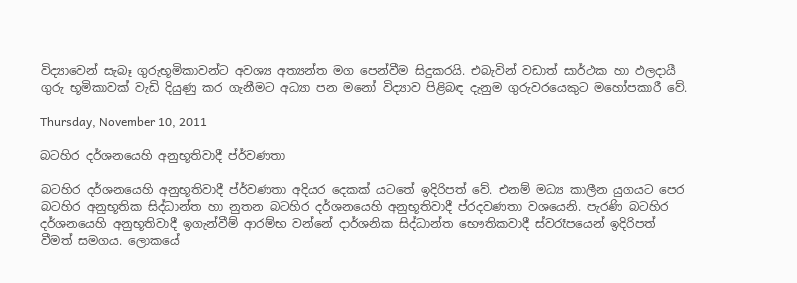විද්‍යාවෙන් සැබෑ ගුරුභූමිකාවන්ට අවශ්‍ය අත්‍යන්ත මග පෙන්වීම සිදුකරයි. එබැවින් වඩාත් සාර්ථක හා ඵලදායී ගුරු භූමිකාවක් වැඩි දියුණු කර ගැනීමට අධ්‍යා පන මනෝ විද්‍යාව පිළිබඳ දැනුම ගුරුවරයෙකුට මහෝපකාරී වේ.

Thursday, November 10, 2011

බටහිර දර්ශනයෙහි අනුභූතිවාදී ප්ර්වණතා

බටහිර දර්ශනයෙහි අනුභූතිවාදී ප්ර්වණතා අදියර දෙකක් යටතේ ඉදිරිපත් වේ. එනම් මධ්‍ය කාලීන යුගයට පෙර බටහිර අනුභූතික සිද්ධාන්ත හා නුතන බටහිර දර්ශනයෙහි අනුභූතිවාදී ප්රදවණතා වශයෙනි. පැරණි බටහිර දර්ශනයෙහි අනුභූතිවාදී ඉගැන්වීම් ආරම්භ වන්නේ දාර්ශනික සිද්ධාන්ත භෞතිකවාදී ස්වරෑපයෙන් ඉදිරිපත් වීමත් සමගය. ලොකයේ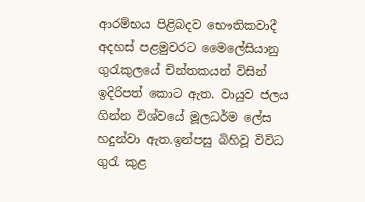ආරම්භය පිළිබදව භෞතිකවාදී අදහස් පළමුවරට මෛලේසියානු ගුරැකුලයේ චින්තකයන් විසින් ඉදිරිපත් කොට ඇත. වායුව ජලය ගින්න විශ්වයේ මූලධර්ම ලේස හදුන්වා ඇත.ඉන්පසු බිහිවූ විවිධ ගුරැ කුළ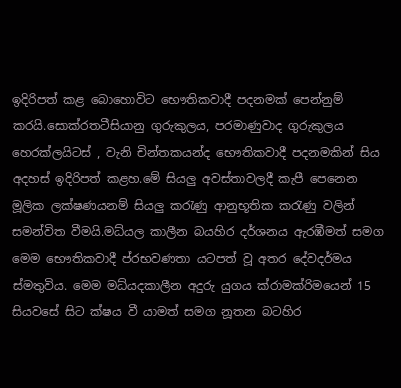ඉදිරිපත් කළ බොහොවිට භෞතිකවාදී පදනමක් පෙන්නුම් කරයි.සොක්රතටීසියානු ගුරුකුලය, පරමාණුවාද ගුරුකුලය හෙරක්ලයිටස් , වැනි චින්තකයන්ද භෞතිකවාදී පදනමකින් සිය අදහස් ඉදිරිපත් කළහ.මේ සියලු අවස්තාවලදී කැපී පෙනෙන මූලික ලක්ෂණයනම් සියලු කරැණු ආනුභූතික කරැණු වලින් සමන්විත වීමයි.මධ්යල කාලීන බයහිර දර්ශනය ඇරඹීමත් සමග මෙම භෞතිකවාදී ප්රභවණතා යටපත් වූ අතර දේවදර්මය ස්මතුවිය. මෙම මධ්යදකාලීන අදුරු යුගය ක්රාමක්රිමයෙන් 15 සියවසේ සිට ක්ෂය වී යාමත් සමග නූතන බටහිර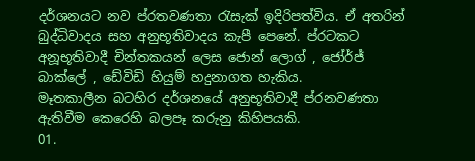දර්ශනයට නව ප්රතවණතා රැසැක් ඉදිරිපත්විය. ඒ අතරින් බුද්ධිවාදය සහ අනුභූතිවාදය කැපී පෙනේ. ප්රටකට අනූභූතිවාදී චින්තකයන් ලෙස ජොන් ලොග් , ජෝර්ජ් බාක්ලේ , ඩේවිඩි හියුම් හදුනාගත හැකිය.
මෑතකාලීන බටහිර දර්ශනයේ අනුභූතිවාදී ප්රනවණතා ඇතිවීම කෙරෙහි බලපෑ කරුනු කිහිපයකි.
01.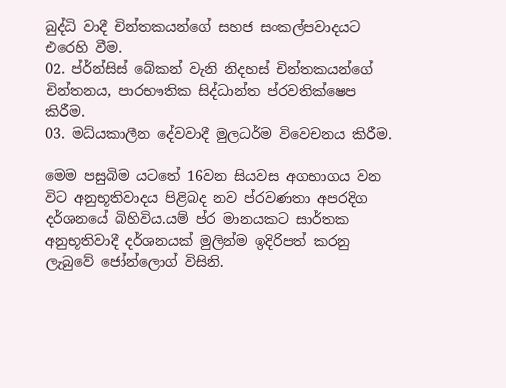බුද්ධි වාදී චින්තකයන්ගේ සහජ සංකල්පවාදයට එරෙහි වීම.
02. ප්ර්න්සිස් බේකන් වැනි නිදහස් චින්තකයන්ගේ චින්තනය, පාරභෟතික සිද්ධාන්ත ප්රවතික්ෂෙප කිරීම.
03. මධ්ය‍කාලීන දේවවාදී මුලධර්ම විවෙචනය කිරීම.

මෙම පසුබිම යටතේ 16වන සියවස අගභාගය වන විට අනුභූතිවාදය පිළිබද නව ප්ර‍වණතා අපරදිග දර්ශනයේ බිහිවිය.යම් ප්ර මානයකට සාර්තක අනුභූතිවාදී දර්ශනයක් මුලින්ම ඉදිරිපත් කරනු ලැබුවේ ජෝන්ලොග් විසිනි.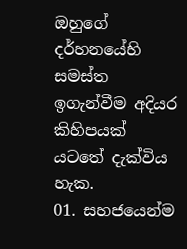ඔහුගේ දර්හනයේහි සමස්ත ඉගැන්වීම අදියර කිහිපයක් යටතේ දැක්විය හැක.
01. සහජයෙන්ම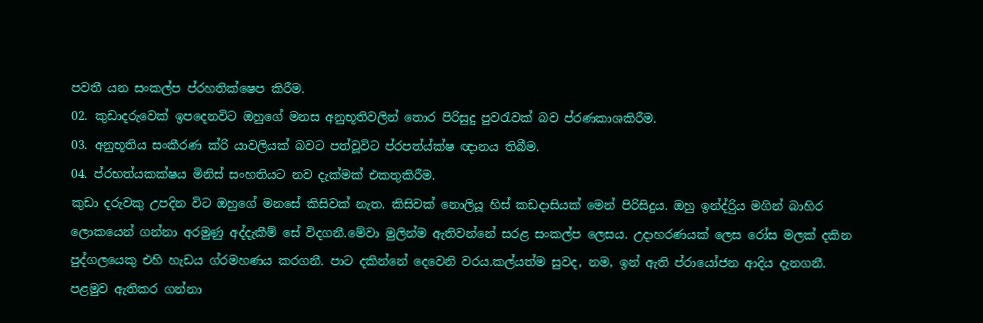පවතී යන සංකල්ප ප්රහතික්ෂෙප කිරීම.
02. කුඩාදරුවෙක් ඉපදෙනවිට ඔහුගේ මනස අනුභූතිවලින් තොර පිරිසුදු පුවරැවක් බව ප්රණකාශකිරීම.
03. අනුභූතිය සංකීරණ ක්රි යාවලියක් බවට පත්වූවිට ප්රපත්ය්ක්ෂ ඥානය තිබීම.
04. ප්රභත්යකක්ෂය මිනිස් සංහතියට නව දැක්මක් එකතුකිරීම.
කුඩා දරුවකු උපදින විට ඔහුගේ මනසේ කිසිවක් නැත. කිසිවක් නොලියූ හිස් කඩදාසියක් මෙන් පිරිසිදුය. ඔහු ඉන්ද්රිුය මගින් බාහිර ලොකයෙන් ගන්නා අරමුණු අද්දැකීම් සේ විදගනී.මේවා මුලින්ම ඇතිවන්නේ සරළ සංකල්ප ලෙසය. උදාහරණයක් ලෙස රෝස මලක් දකින පුද්ගලයෙකු එහි හැඩය ග්රමහණය කරගනී. පාට දකින්නේ දෙවෙනි වරය.කල්යත්ම සුවද, නම, ඉන් ඇති ප්රායෝජන ආදිය දැනගනී. පළමුව ඇතිකර ගන්නා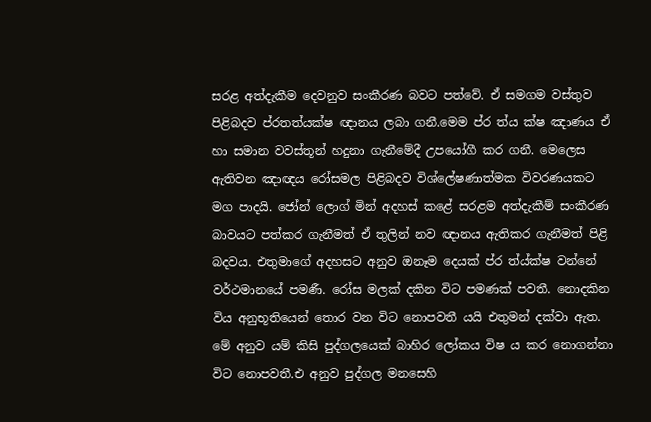සරළ අත්දැකීම දෙවනුව සංකීරණ බවට පත්වේ. ඒ සමගම වස්තුව පිළිබදව ප්රතත්ය‍ක්ෂ ඥානය ලබා ගනී.මෙම ප්ර ත්ය ක්ෂ ඤාණය ඒ හා සමාන වවස්තූන් හදුනා ගැනීමේදී උපයෝගී කර ගනී. මෙලෙස ඇතිවන ඤාඥය රෝසමල පිළිබදව විශ්ලේෂණාත්මක විවරණයකට මග පාදයි. ජෝන් ලොග් මින් අදහස් කළේ සරළම අත්දැකීම් සංකීරණ බාවයට පත්කර ගැනීමත් ඒ තුලින් නව ඥානය ඇතිකර ගැනීමත් පිළි බදවය. එතුමාගේ අදහසට අනුව ඔනෑම දෙයක් ප්ර ත්ය්ක්ෂ වන්නේ වර්ථමානයේ පමණී. රෝස මලක් දකින විට පමණක් පවතී. නොදකින විය අනුභූතියෙන් තොර වන විට නොපවතී යයි එතුමන් දක්වා ඇත. මේ අනුව යම් කිසි පුද්ගලයෙක් බාහිර ලෝකය විෂ ය කර නොගන්නා විට නොපවතී.එ අනුව පුද්ගල මනසෙහි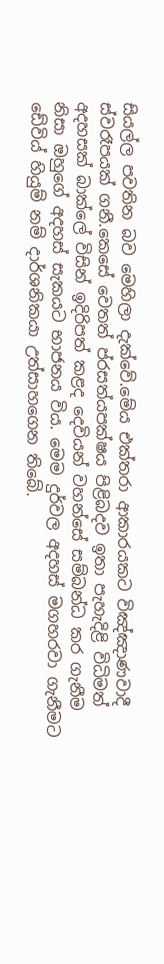සියල්ල පවතින බව මෙහිලා දැක්වේ.මේය එක්තරා ආකාරයකට විඤ්ඤාණවාදී ස්වරෑපයක් ගනී.කෙසේ වෙතත් ප්රසත්යපක්ෂය පිළිබදව ඉතා පැහැදිළි විධිමත් අදහසක් බාක්ලේ විසින් ඉදිරිපත් කළද දෙවියන් වහන්සේ සම්බන්ධ කර ගැනීම නිසා ඔහුගේ අදහස් සැකයට භාජනය විය. මෙම දුර්වල අදහස් මගහරවා ගැනීමට ඩේවිය් හියුම් නම් දාර්ශනිකයා උත්සාහගෙන තිබේ.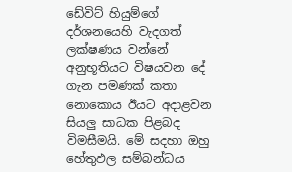ඩේවිට් හියුම්ගේ දර්ශනයෙහි වැදගත් ලක්ෂණය වන්නේ අනුභූතියට විෂයවන දේ ගැන පමණක් කතා නොකොය ඊයට අදාළවන සියලු සාධක පිළබද විමසීමයි. මේ සදහා ඔහු හේතුඵල සම්බන්ධය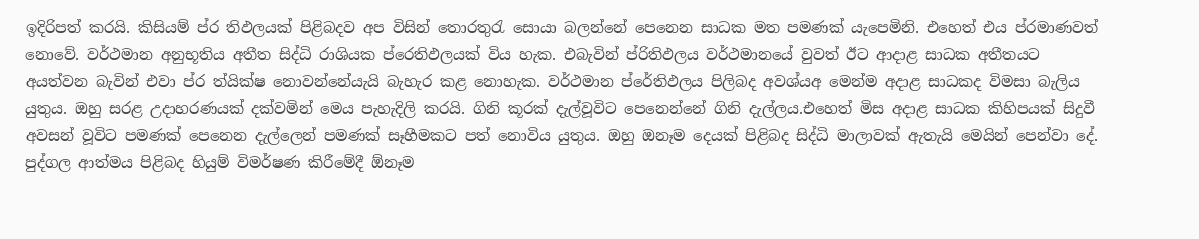ඉදිරිපත් කරයි. කිසියම් ප්ර තිඵලයක් පිළිබදව අප විසින් තොරතුරැ සොයා බලන්නේ පෙනෙන සාධක මත පමණක් යැපෙමිනි. එහෙත් එය ප්ර‍මාණවත් නොවේ. වර්ථමාන අනුභූතිය අතීත සිද්ධි රාශියක ප්රෙතිඵලයක් විය හැක. එබැවින් ප්රිතිඵලය වර්ථමානයේ වුවත් ඊට ආදාළ සාධක අතීතයට අයත්වන බැවින් එවා ප්ර ත්යික්ෂ නොවන්නේයැයි බැහැර කළ නොහැක. වර්ථමාන ප්රේතිඵලය පිලිබද අවශ්යඅ මෙන්ම අදාළ සාධකද විමසා බැලිය යුතුය. ඔහු සරළ උදාහරණයක් දක්වමින් මෙය පැහැදිලි කරයි. ගිනි කූරක් දැල්වූවිට පෙනෙන්නේ ගිනි දැල්ලය.එහෙත් මිස අදාළ සාධක කිහිපයක් සිදුවී අවසන් වූවිට පමණක් පෙනෙන දැල්ලෙන් පමණක් සෑහීමකට පත් නොවිය යුතුය. ඔහු ඔනෑම දෙයක් පිළිබද සිද්ධි මාලාවක් ඇතැයි මෙයින් පෙන්වා දේ. පුද්ගල ආත්මය පිළිබද හියුම් විමර්ෂණ කිරීමේදී ඕනෑම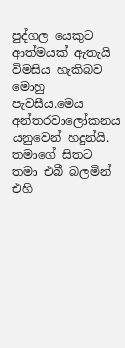පුද්ගල යෙකුට ආත්මයක් ඇතැයි විමසිය හැකිබව මොහු පැවසීය.මෙය අන්තරවාලෝකනය යනුවෙන් හදුන්යි. තමාගේ සිතට තමා එබී බලමින් එහි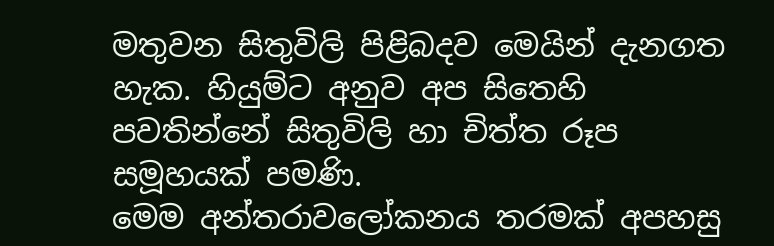මතුවන සිතුවිලි පිළිබදව මෙයින් දැනගත හැක. හියුම්ට අනුව අප සිතෙහි පවතින්නේ සිතුවිලි හා චිත්ත රූප සමූහයක් පමණි.
මෙම අන්තරාවලෝකනය තරමක් අපහසු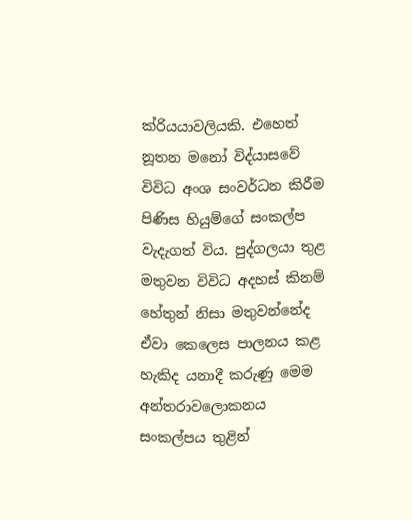ක්රියයාවලියකි. එහෙත් නූතන මනෝ විද්යාසවේ විවිධ අංශ සංවර්ධන කිරීම පිණිස හියුම්ගේ සංකල්ප වැදැගත් විය. පුද්ගලයා තුළ මතුවන විවිධ අදහස් කිනම් හේතුන් නිසා මතුවන්නේද ඒවා කෙලෙස පාලනය කළ හැකිද යනාදී කරුණු මෙම අන්තරාවලොකනය සංකල්පය තුළින්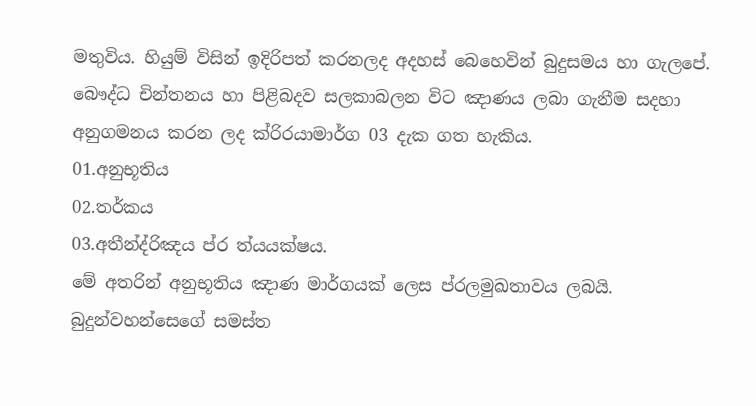මතුවිය. හියුම් විසින් ඉදිරිපත් කරනලද අදහස් බෙහෙවින් බුදුසමය හා ගැලපේ. බෞද්ධ චින්තනය හා පිළිබදව සලකාබලන විට ඤාණය ලබා ගැනීම සදහා අනුගමනය කරන ලද ක්රිරයාමාර්ග 03 දැක ගත හැකිය.
01.අනුභූතිය
02.තර්කය
03.අතීන්ද්රිඤය ප්ර ත්යයක්ෂය.
මේ අතරින් අනුභූතිය ඤාණ මාර්ගයක් ලෙස ප්රලමුඛතාවය ලබයි. බුදුන්වහන්සෙගේ සමස්ත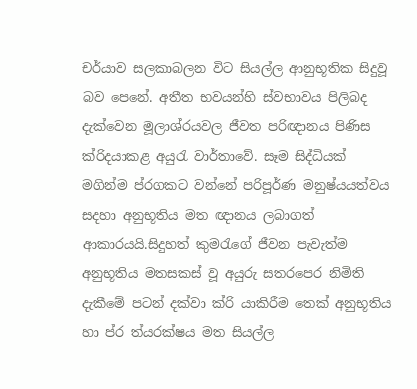චර්යාව සලකාබලන විට සියල්ල ආනුභූතික සිදුවූ බව පෙනේ. අතීත භවයන්හි ස්වභාවය පිලිබද දැක්වෙන මූලාශ්රයවල ජීවත පරිඥානය පිණිස ක්රිදයාකළ අයුරැ වාර්තාවේ. සෑම සිද්ධියක් මගින්ම ප්රගකට වන්නේ පරිපූර්ණ මනුෂ්යයත්වය සදහා අනුභූතිය මත ඥානය ලබාගත් ආකාරයයි.සිදුහත් කුමරැගේ ජීවන පැවැත්ම අනුභූතිය මතසකස් වූ අයුරු සතරපෙර නිමිති දැකීමේ පටන් දක්වා ක්රි යාකිරීම තෙක් අනුභූතිය හා ප්ර ත්යරක්ෂය මත සියල්ල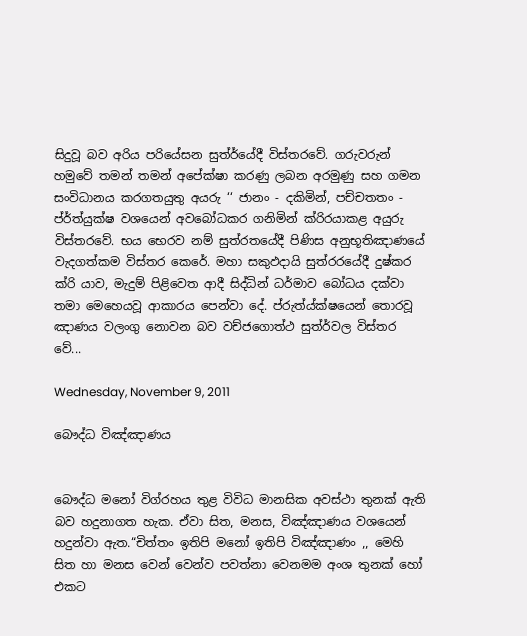සිදුවූ බව අරිය පරියේසන සුත්ර්යේදී විස්තරවේ. ගරුවරුන් හමුවේ තමන් තමන් අපේක්ෂා කරණු ලබන අරමුණු සහ ගමන සංවිධානය කරගතයුතු අයරු ‘‘ ජානං - දකිමින්, පච්චතතං - ප්ර්ත්යුක්ෂ වශයෙන් අවබෝධකර ගනිමින් ක්රිරයාකළ අයුරු විස්තරවේ. භය භෙරව නම් සුත්රතයේදී පිණිස අනුභූතිඤාණයේ වැදගත්කම විස්තර කෙරේ. මහා සකුඵදායි සුත්රරයේදී දුෂ්කර ක්රි යාව, මැදුම් පිළිවෙත ආදී සිද්ධින් ධර්මාව බෝධය දක්වා තමා මෙහෙයවූ ආකාරය පෙන්වා දේ. ප්රුත්ය්ක්ෂයෙන් තොරවූ ඤාණය වලංගු නොවන බව වච්ජගොත්ථ සුත්ර්වල විස්තර වේ...

Wednesday, November 9, 2011

බෞද්ධ විඤ්ඤාණය


බෞද්ධ මනෝ විග්රහය තුළ විවිධ මානසික අවස්ථා තුනක් ඇති බව හදුනාගත හැක. ඒවා සිත, මනස, විඤ්ඤාණය වශයෙන් හදුන්වා ඇත.“චිත්තං ඉතිපි මනෝ ඉතිපි විඤ්ඤාණං ,, මෙහි සිත හා මනස වෙන් වෙන්ව පවත්නා වෙනමම අංශ තුනක් හෝ එකට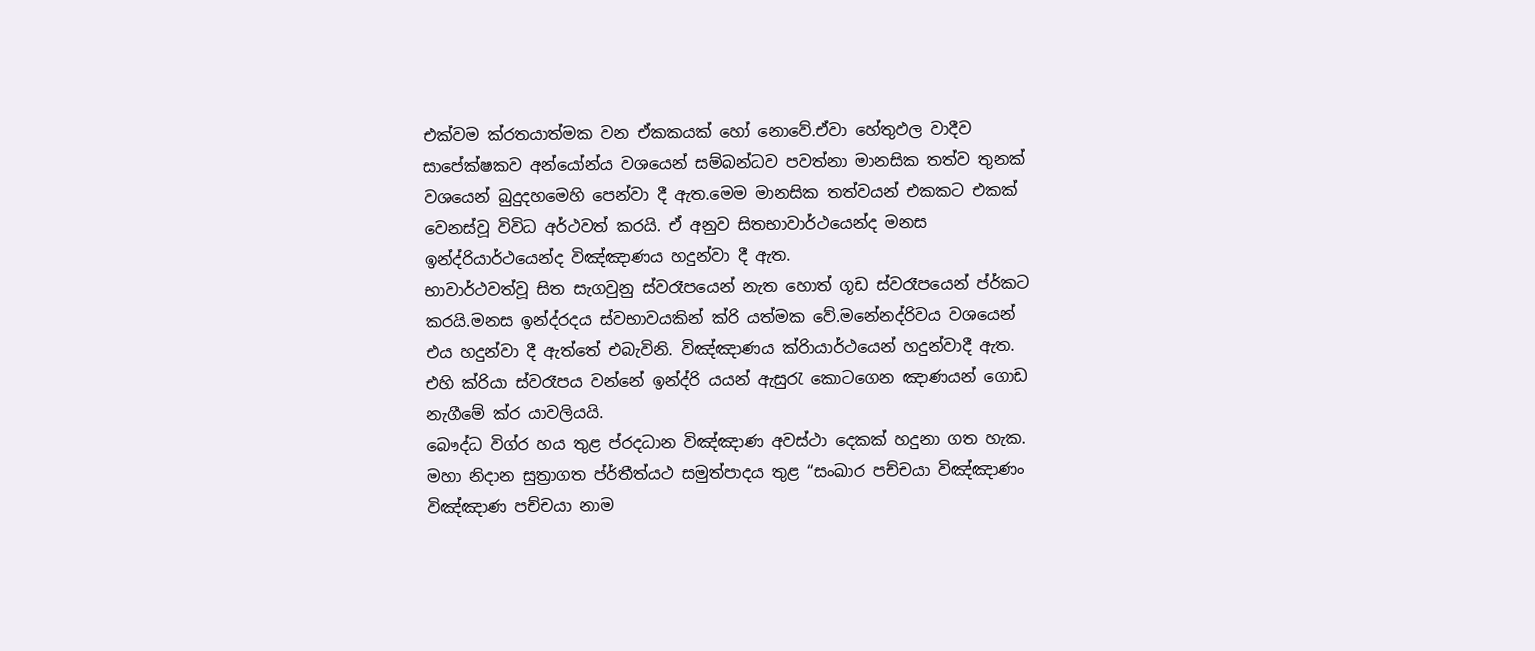එක්වම ක්රතයාත්මක වන ඒකකයක් හෝ නොවේ.ඒවා හේතුඵල වාදීව සාපේක්ෂකව අන්යෝන්ය වශයෙන් සම්බන්ධව පවත්නා මානසික තත්ව තුනක් වශයෙන් බුදුදහමෙහි පෙන්වා දී ඇත.මෙම මානසික තත්වයන් එකකට එකක් වෙනස්වූ විවිධ අර්ථවත් කරයි. ඒ අනුව සිතභාවාර්ථයෙන්ද මනස ඉන්ද්රියාර්ථයෙන්ද විඤ්ඤාණය හදුන්වා දී ඇත.
භාවාර්ථවත්වූ සිත සැගවුනු ස්වරෑපයෙන් නැත හොත් ගූඩ ස්වරෑපයෙන් ප්ර්කට කරයි.මනස ඉන්ද්රදය ස්වභාවයකින් ක්රි යත්මක වේ.මනේනද්රිවය වශයෙන් එය හදුන්වා දී ඇත්තේ එබැවිනි. විඤ්ඤාණය ක්රිායාර්ථයෙන් හදුන්වාදී ඇත. එහි ක්රි‍යා ස්වරෑපය වන්නේ ඉන්ද්රි යයන් ඇසුරැ කොටගෙන ඤාණයන් ගොඩ නැගීමේ ක්ර යාවලියයි.
බෞද්ධ විග්ර හය තුළ ප්රදධාන විඤ්ඤාණ අවස්ථා දෙකක් හදුනා ගත හැක. මහා නිදාන සුත්‍රාගත ප්ර්තීත්යථ සමුත්පාදය තුළ “සංඛාර පච්චයා විඤ්ඤාණං විඤ්ඤාණ පච්චයා නාම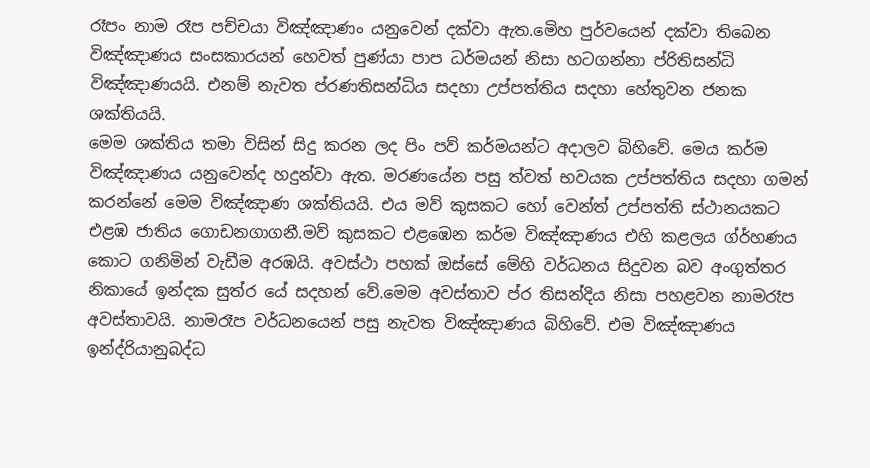රෑපං නාම රෑප පච්චයා විඤ්ඤාණං යනුවෙන් දක්වා ඇත.මෙිහ පුර්වයෙන් දක්වා තිබෙන විඤ්ඤාණය සංසකාරයන් හෙවත් පුණ්යා පාප ධර්මයන් නිසා හටගන්නා ප්රිතිසන්ධි විඤ්ඤාණයයි. එනම් නැවත ප්රණතිසන්ධිය සදහා උප්පත්තිය සදහා හේතුවන ජනක ශක්තියයි.
මෙම ශක්තිය තමා විසින් සිදු කරන ලද පිං පව් කර්මයන්ට අදාලව බිහිවේ. මෙය කර්ම විඤ්ඤාණය යනුවෙන්ද හදුන්වා ඇත. මරණයේන පසු ත්වත් භවයක උප්පත්තිය සදහා ගමන් කරන්නේ මෙම විඤ්ඤාණ ශක්තියයි. එය මව් කුසකට හෝ වෙන්ත් උප්පත්ති ස්ථානයකට එළඹ ජාතිය ගොඩනගාගනී.මව් කුසකට එළඹෙන කර්ම විඤ්ඤාණය එහි කළලය ග්ර්හණය කොට ගනිමින් වැඩීම අරඹයි. අවස්ථා පහක් ඔස්සේ මේහි වර්ධනය සිදුවන බව අංගුත්තර නිකායේ ඉන්දක සුත්ර යේ සදහන් වේ.මෙම අවස්තාව ප්ර තිසන්දිය නිසා පහළවන නාමරෑප අවස්තාවයි. නාමරෑප වර්ධනයෙන් පසු නැවත විඤ්ඤාණය බිහිවේ. එම විඤ්ඤාණය ඉන්ද්රියානුබද්ධ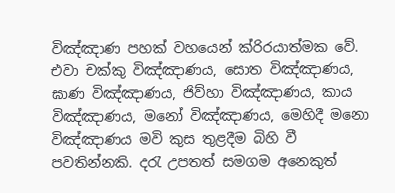විඤ්ඤාණ පහක් වහයෙන් ක්රිරයාත්මක වේ. එවා චක්කු විඤ්ඤාණය, සොත විඤ්ඤාණය, ඝාණ විඤ්ඤාණය, ජිව්හා විඤ්ඤාණය, කාය විඤ්ඤාණය, මනෝ විඤ්ඤාණය, මෙහිදී මනො විඤ්ඤාණය මවි කුස තුළදීම බිහි වී පවතින්නකි. දරැ උපතත් සමගම අනෙකුත්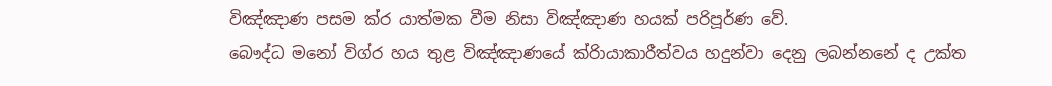විඤ්ඤාණ පසම ක්ර යාත්මක වීම නිසා විඤ්ඤාණ හයක් පරිපූර්ණ වේ.
බෞද්ධ මනෝ විග්ර හය තුළ විඤ්ඤාණයේ ක්රිායාකාරීත්වය හදුන්වා දෙනු ලබන්නනේ ද උක්ත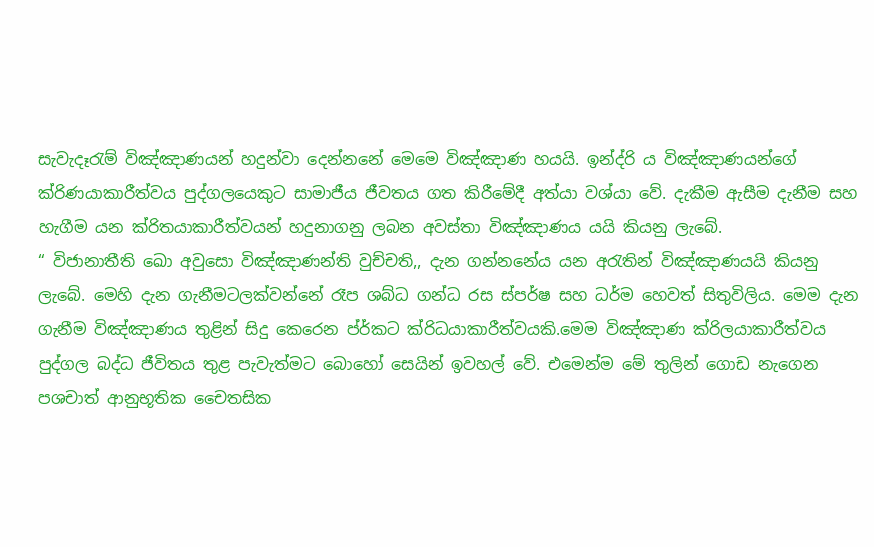සැවැදෑරැම් විඤ්ඤාණයන් හදුන්වා දෙන්නනේ මෙමෙ විඤ්ඤාණ හයයි. ඉන්ද්රි ය විඤ්ඤාණයන්ගේ ක්රිණයාකාරීත්වය පුද්ගලයෙකුට සාමාජීය ජීවතය ගත කිරීමේදී අත්යා වශ්යා වේ. දැකීම ඇසීම දැනීම සහ හැගීම යන ක්රිතයාකාරීත්වයන් හදුනාගනු ලබන අවස්තා විඤ්ඤාණය යයි කියනු ලැබේ.
“ විජානාතීති ඛො අවුසො විඤ්ඤාණන්ති වුච්චති,, දැන ගන්නනේය යන අරැතින් විඤ්ඤාණයයි කියනු ලැබේ. මෙහි දැන ගැනීමටලක්වන්නේ රෑප ශබ්ධ ගන්ධ රස ස්පර්ෂ සහ ධර්ම හෙවත් සිතුවිලිය. මෙම දැන ගැනීම විඤ්ඤාණය තුළින් සිදු කෙරෙන ප්ර්කට ක්රිධයාකාරීත්වයකි.මෙම විඤ්ඤාණ ක්රිලයාකාරීත්වය පුද්ගල බද්ධ ජීවිතය තුළ පැවැත්මට බොහෝ සෙයින් ඉවහල් වේ. එමෙන්ම මේ තුලින් ගොඩ නැගෙන පශචාත් ආනුභූතික චෛතසික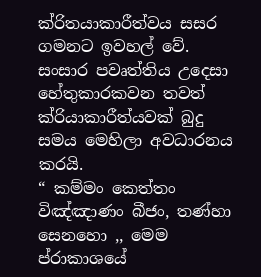ක්රිතයාකාරීත්වය සසර ගමනට ඉවහල් වේ. සංසාර පවෘත්තිය උදෙසා හේතුකාරකවන තවත් ක්රියාකාරීත්යවක් බුදු සමය මෙහිලා අවධාරනය කරයි.
“ කම්මං කෙත්තං විඤ්ඤාණං බීජං, තණ්හා සෙනහො ,, මෙම ප්රාකාශයේ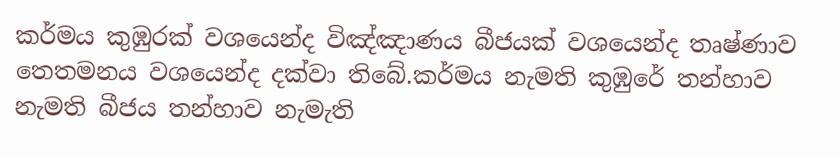කර්මය කුඹුරක් වශයෙන්ද විඤ්ඤාණය බීජයක් වශයෙන්ද තෘෂ්ණාව තෙතමනය වශයෙන්ද දක්වා තිබේ.කර්මය නැමති කුඹුරේ තන්හාව නැමති බීජය තන්හාව නැමැති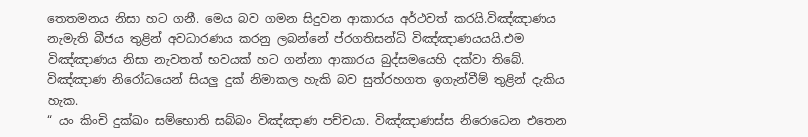තෙතමනය නිසා හට ගනී. මෙය බව ගමන සිදුවන ආකාරය අර්ථවත් කරයි.විඤ්ඤාණය නැමැති බීජය තුළින් අවධාරණය කරනු ලබන්නේ ප්රගතිසන්ධි විඤ්ඤාණයයයි.එම විඤ්ඤාණය නිසා නැවතත් භවයක් හට ගන්නා ආකාරය බුද්සමයෙහි දක්වා තිබේ. විඤ්ඤාණ නිරෝධයෙන් සියලු දුක් නිමාකල හැකි බව සුත්රහගත ඉගැන්වීම් තුළින් දැකිය හැක.
“ යං කිංචි දුක්ඛං සම්භොති සබ්බං විඤ්ඤාණ පච්චයා. විඤ්ඤාණස්ස නිරොධෙන එතෙන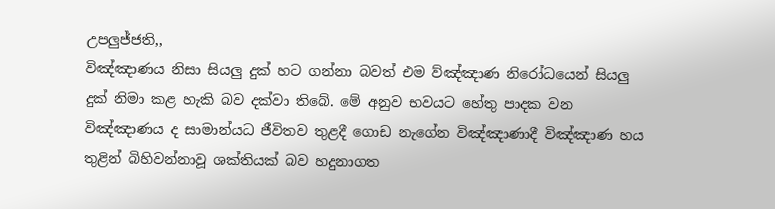උපලුජ්ජති,,
විඤ්ඤාණය නිසා සියලු දුක් හට ගන්නා බවත් එම ව්ඤ්ඤාණ නිරෝධයෙන් සියලු දුක් නිමා කළ හැකි බව දක්වා තිබේ. මේ අනුව භවයට හේතු පාදක වන විඤ්ඤාණය ද සාමාන්යධ ජීවිතව තුළදී ගොඩ නැගේන විඤ්ඤාණාදී විඤ්ඤාණ හය තුළින් බිහිවන්නාවූ ශක්තියක් බව හදුනාගත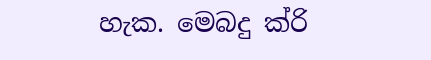හැක. මෙබදු ක්රි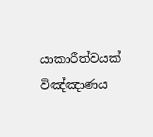යාකාරීත්වයක් විඤ්ඤාණය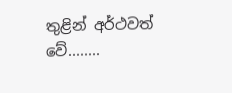තුළින් අර්ථවත් වේ........